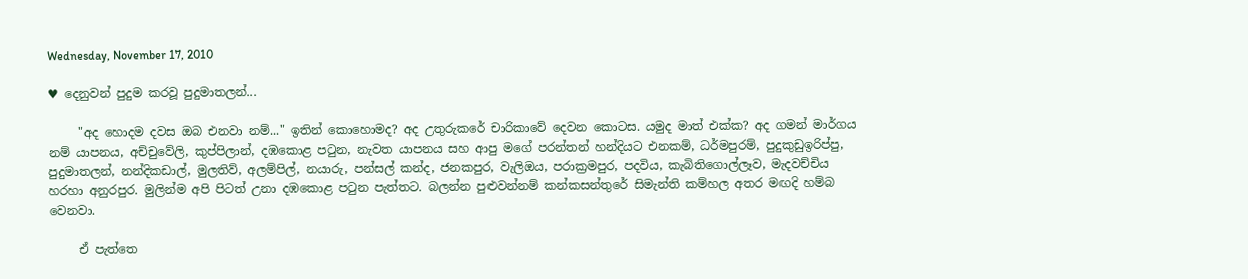Wednesday, November 17, 2010

♥ දෙනුවන් පුදුම කරවූ පුදුමාතලන්...

     "අද හොදම දවස ඔබ එනවා නම්..." ඉතින් කොහොමද? අද උතුරුකරේ චාරිකාවේ දෙවන කොටස. යමුද මාත් එක්ක? අද ගමන් මාර්ගය නම් යාපනය, අච්චුවේලි, කුප්පිලාන්, දඹකොළ පටුන, නැවත යාපනය සහ ආපු මගේ පරන්තන් හන්දියට එනකම්, ධර්මපුරම්, පුදුකුඩුඉරිප්පු, පුදුමාතලන්, නන්දිකඩාල්, මුලතිව්, අලම්පිල්, නයාරු, පන්සල් කන්ද, ජනකපුර, වැලිඔය, පරාක්‍රමපුර, පදවිය, කැබිතිගොල්ලෑව, මැදවච්චිය හරහා අනුරපුර. මුලින්ම අපි පිටත් උනා දඹකොළ පටුන පැත්තට. බලන්න පුළුවන්නම් කන්කසන්තුරේ සිමැන්ති කම්හල අතර මඟදි හම්බ වෙනවා.

     ඒ පැත්තෙ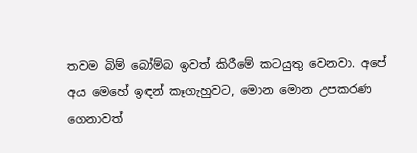තවම බිම් බෝම්බ ඉවත් කිරීමේ කටයුතු වෙනවා. අපේ අය මෙහේ ඉඳන් කෑගැහුවට, මොන මොන උපකරණ ගෙනාවත්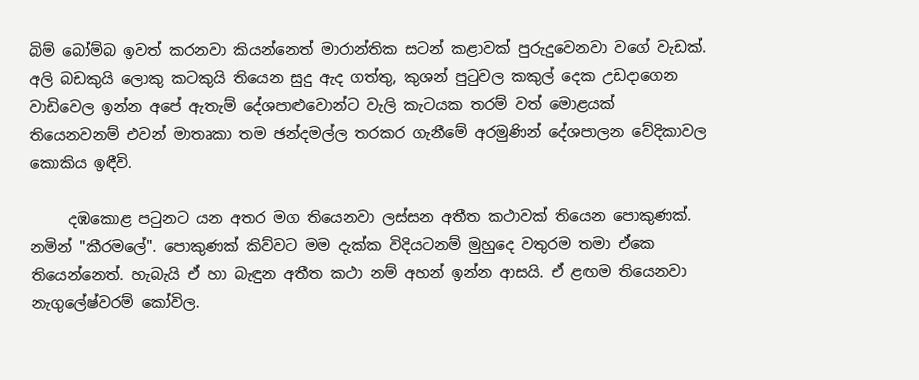බිම් බෝම්බ ඉවත් කරනවා කියන්නෙත් මාරාන්තික සටන් කළාවක් පුරුදුවෙනවා වගේ වැඩක්. අලි බඩකුයි ලොකු කටකුයි තියෙන සුදු ඇද ගත්තු, කුශන් පුටුවල කකුල් දෙක උඩදාගෙන වාඩිවෙල ඉන්න අපේ ඇතැම් දේශපාළුවොන්ට වැලි කැටයක තරම් වත් මොළයක් තියෙනවනම් එවන් මාතෘකා තම ඡන්දමල්ල තරකර ගැනීමේ අරමුණින් දේශපාලන වේදිකාවල කොකිය ඉඳීවි.

     දඹකොළ පටුනට යන අතර මග තියෙනවා ලස්සන අතීත කථාවක් තියෙන පොකුණක්. නමින් "කීරමලේ". පොකුණක් කිව්වට මම දැක්ක විදියටනම් මුහුදෙ වතුරම තමා ඒකෙ තියෙන්නෙත්. හැබැයි ඒ හා බැඳුන අතීත කථා නම් අහන් ඉන්න ආසයි. ඒ ළඟම තියෙනවා නැගුලේෂ්වරම් කෝවිල.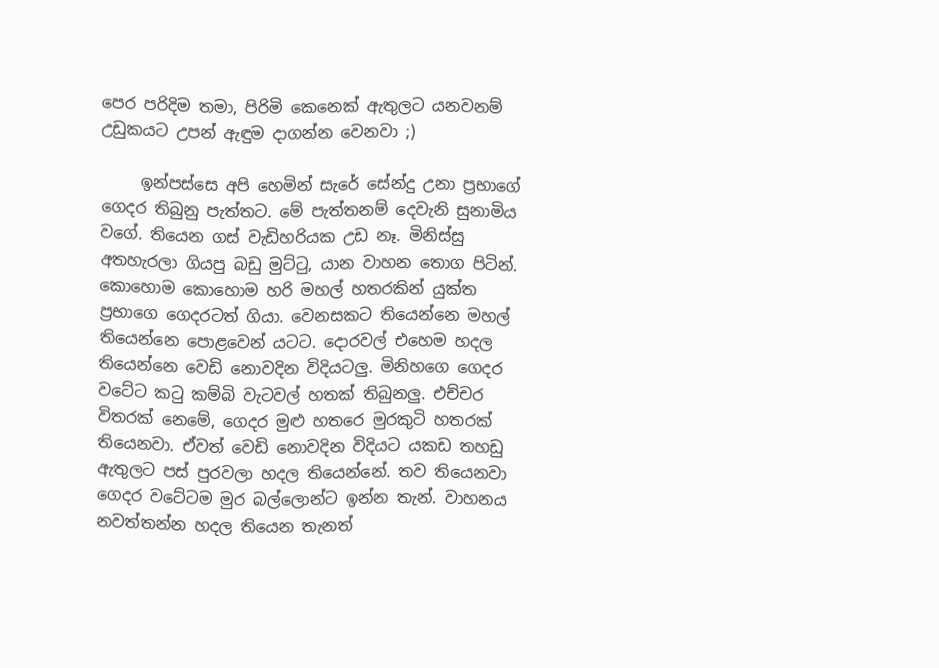පෙර පරිදිම තමා, පිරිමි කෙනෙක් ඇතුලට යනවනම් උඩුකයට උපන් ඇඳුම දාගන්න වෙනවා ;)

     ඉන්පස්සෙ අපි හෙමින් සැරේ සේන්දු උනා ප්‍රභාගේ ගෙදර තිබුනු පැත්තට. මේ පැත්තනම් දෙවැනි සුනාමිය වගේ. තියෙන ගස් වැඩිහරියක උඩ නෑ. මිනිස්සු අතහැරලා ගියපු බඩු මුට්ටු, යාන වාහන තොග පිටින්. කොහොම කොහොම හරි මහල් හතරකින් යුක්ත ප්‍රභාගෙ ගෙදරටත් ගියා. වෙනසකට තියෙන්නෙ මහල් තියෙන්නෙ පොළවෙන්‍ යටට. දොරවල් එහෙම හදල තියෙන්නෙ වෙඩි නොවදින විදියටලු. මිනිහගෙ ගෙදර වටේට කටු කම්බි වැටවල් හතක් තිබුනලු. එච්චර විතරක් නෙමේ, ගෙදර මුළු හතරෙ මුරකුටි හතරක් තියෙනවා. ඒවත් වෙඩි නොවදින විදියට යකඩ තහඩු ඇතුලට පස් පුරවලා හදල තියෙන්නේ. තව තියෙනවා ගෙදර වටේටම මුර බල්ලොන්ට ඉන්න තැන්. වාහනය නවත්තන්න හදල තියෙන තැනත්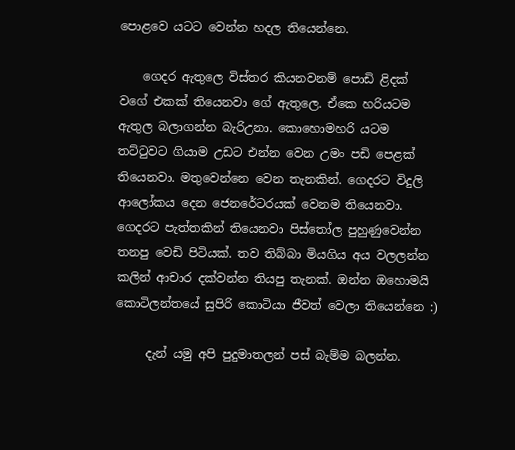පොළවෙ යටට වෙන්න හදල තියෙන්නෙ.

    ගෙදර ඇතුලෙ විස්තර කියනවනම් පොඩි ළිදක් වගේ එකක් තියෙනවා ගේ ඇතුලෙ. ඒකෙ හරියටම ඇතුල බලාගන්න බැරිඋනා. කොහොමහරි යටම තට්ටුවට ගියාම උඩට එන්න වෙන උමං පඩි පෙළක් තියෙනවා. මතුවෙන්නෙ වෙන තැනකින්. ගෙදරට විදුලි ආලෝකය දෙන ජෙනරේටරයක් වෙනම තියෙනවා. ගෙදරට පැත්තකින් තියෙනවා පිස්තෝල පුහුණුවෙන්න තනපු වෙඩි පිටියක්. තව තිබ්බා මියගිය අය වලලන්න කලින් ආචාර දක්වන්න තියපු තැනක්. ඔන්න ඔහොමයි කොටිලන්තයේ සුපිරි කොටියා ජීවත් වෙලා තියෙන්නෙ :)

     දැන්‍ යමු අපි පුදුමාතලන් පස් බැම්ම බලන්න.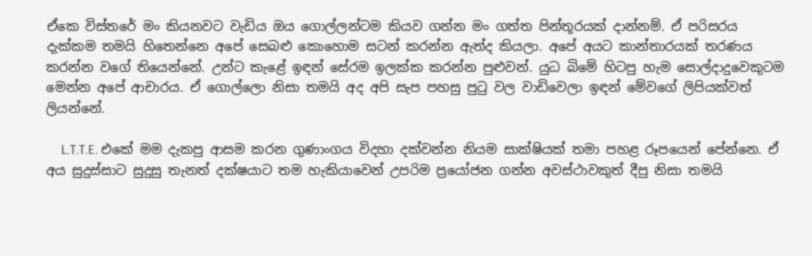ඒකෙ විස්තරේ මං කියනවට වැඩිය ඔය ගොල්ලන්ටම කියව ගන්න මං ගත්ත පින්තූරයක් දාන්නම්. ඒ පරිසරය දැක්කම තමයි හිතෙන්නෙ අපේ සෙබළු කොහොම සටන් කරන්න ඇත්ද කියලා. අපේ අයට කාන්තාරයක් තරණය කරන්න වගේ තියෙන්නේ. උන්ට කැළේ ඉඳන් සේරම ඉලක්ක කරන්න පුළුවන්. යුධ බිමේ හිටපු හැම සොල්දාදුවෙකුටම මෙන්න අපේ ආචාරය. ඒ ගොල්ලො නිසා තමයි අද අපි සැප පහසු පුටු වල වාඩිවෙලා ඉඳන් මේවගේ ලිපියක්වත් ලියන්නේ.

     L.T.T.E. එකේ මම දැකපු ආසම කරන ගුණාංගය විදහා දක්වන්න නියම සාක්ෂියක් තමා පහළ රූපයෙන් පේන්නෙ. ඒ අය සුදුස්සාට සුදුසු තැනත් දක්ෂයාට තම හැකියාවෙන් උපරිම ප්‍රයෝජන ගන්න අවස්ථාවකුත් දීපු නිසා තමයි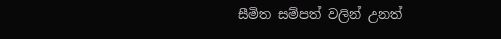සීමිත සම්පත් වලින් උනත්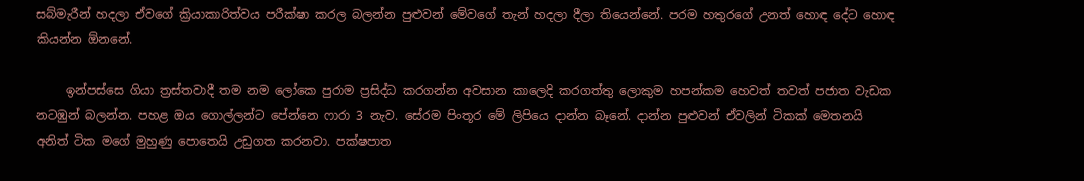සබ්මැරීන් හදලා ඒවගේ ක්‍රියාකාරිත්වය පරීක්ෂා කරල බලන්න පුළුවන් මේවගේ තැන් හදලා දීලා තියෙන්නේ. පරම හතුරගේ උනත් හොඳ දේට හොඳ කියන්න ඕනනේ.

     ඉන්පස්සෙ ගියා ත්‍රස්තවාදී තම නම ලෝකෙ පුරාම ප්‍රසිද්ධ කරගන්න අවසාන කාලෙදි කරගත්තු ලොකුම හපන්කම හෙවත් තවත් පජාත වැඩක නටඹුන් බලන්න. පහළ ඔය ගොල්ලන්ට පේන්නෙ ෆාරා 3 නැව. සේරම පිංතූර මේ ලිපියෙ දාන්න බෑනේ. දාන්න පුළුවන් ඒවලින් ටිකක් මෙතනයි අනිත් ටික මගේ මුහුණු පොතෙයි උඩුගත කරනවා. පක්ෂපාත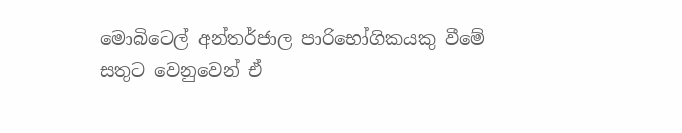මොබිටෙල් අන්තර්ජාල පාරිභෝගිකයකු වීමේ සතුට වෙනුවෙන් ඒ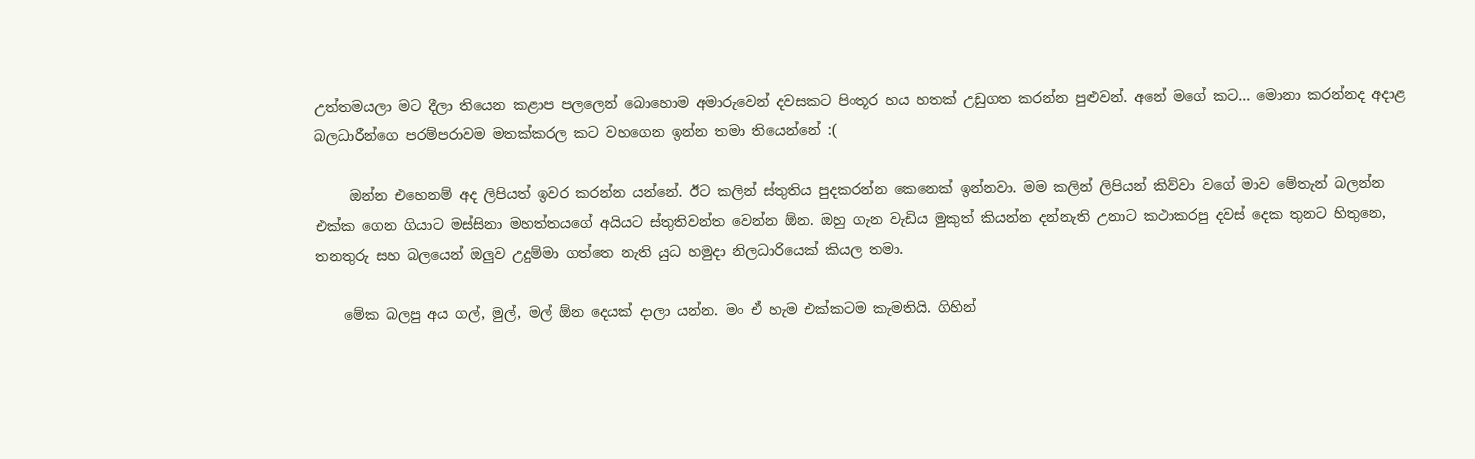උත්තමයලා මට දීලා තියෙන කළාප පලලෙන් බොහොම අමාරුවෙන් දවසකට පිංතූර හය හතක් උඩුගත කරන්න පුළුවන්. අනේ මගේ කට... මොනා කරන්නද අදාළ බලධාරීන්ගෙ පරම්පරාවම මතක්කරල කට වහගෙන ඉන්න තමා තියෙන්නේ :(

     ඔන්න එහෙනම් අද ලිපියත් ඉවර කරන්න යන්නේ. ඊට කලින් ස්තුතිය පුදකරන්න කෙනෙක් ඉන්නවා. මම කලින් ලිපියන් කිව්වා වගේ මාව මේතැන් බලන්න එක්ක ගෙන ගියාට මස්සිනා මහත්තයගේ අයියට ස්තුතිවන්ත වෙන්න ඕන. ඔහු ගැන වැඩිය මුකුත් කියන්න දන්නැති උනාට කථාකරපු දවස් දෙක තුනට හිතුනෙ, තනතුරු සහ බලයෙන් ඔලුව උදුම්මා ගත්තෙ නැති යුධ හමුදා නිලධාරියෙක් කියල තමා.

    මේක බලපු අය ගල්, මුල්, මල් ඕන දෙයක් දාලා යන්න. මං ඒ හැම එක්කටම කැමතියි. ගිහින්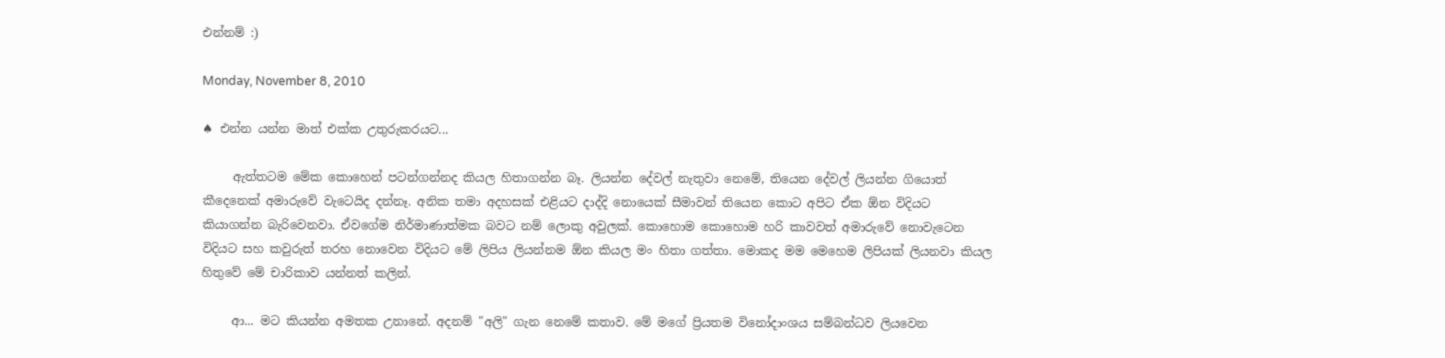එන්නම් :)

Monday, November 8, 2010

♠ එන්න යන්න මාත් එක්ක උතුරුකරයට...

     ඇත්තටම මේක කොහෙන් පටන්ගන්නද කියල හිතාගන්න බෑ. ලියන්න දේවල් නැතුවා නෙමේ, තියෙන දේවල් ලියන්න ගියොත් කීදෙනෙක් අමාරුවේ වැටෙයිද දන්නෑ. අනික තමා අදහසක් එළියට දාද්දි නොයෙක් සීමාවන් තියෙන කොට අපිට ඒක ඕන විදියට කියාගන්න බැරිවෙනවා. ඒවගේම නිර්මාණාත්මක බවට නම් ලොකු අවුලක්. කොහොම කොහොම හරි කාවවත් අමාරුවේ නොවැටෙන විදියට සහ කවුරුත් තරහ නොවෙන විදියට මේ ලිපිය ලියන්නම ඕන කියල මං හිතා ගත්තා. මොකද මම මෙහෙම ලිපියක් ලියනවා කියල හිතුවේ මේ චාරිකාව යන්නත් කලින්.

     ආ... මට කියන්න අමතක උනානේ. අදනම් "අලි" ගැන නෙමේ කතාව. මේ මගේ ප්‍රියතම විනෝදාංශය සම්බන්ධව ලියවෙන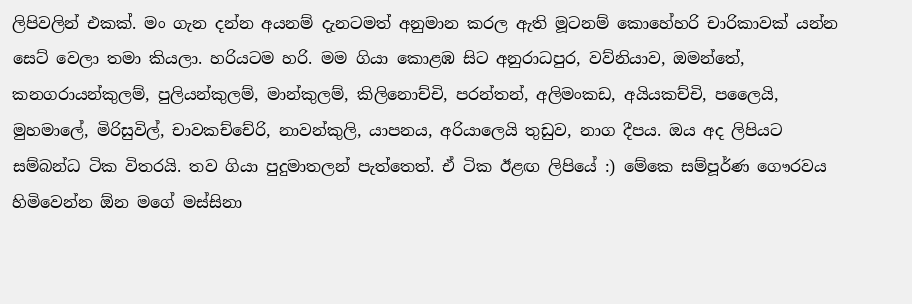ලිපිවලින් එකක්. මං ගැන දන්න අයනම් දැනටමත් අනුමාන කරල ඇති මූටනම් කොහේහරි චාරිකාවක් යන්න සෙට් වෙලා තමා කියලා. හරියටම හරි. මම ගියා කොළඹ සිට අනුරාධපුර, වව්නියාව, ඔමන්තේ, කනගරායන්කුලම්, පුලියන්කුලම්, මාන්කුලම්, කිලිනොච්චි, පරන්තන්, අලිමංකඩ, අයියකච්චි, පලෛයි, මුහමාලේ, මිරිසුවිල්, චාවකච්චේරි, නාවන්කුලි, යාපනය, අරියාලෙයි තුඩුව, නාග දීපය. ඔය අද ලිපියට සම්බන්ධ ටික විතරයි. තව ගියා පුදුමාතලන් පැත්තෙත්. ඒ ටික ඊළඟ ලිපියේ :) මේකෙ සම්පූර්ණ ගෞරවය හිමිවෙන්න ඕන මගේ මස්සිනා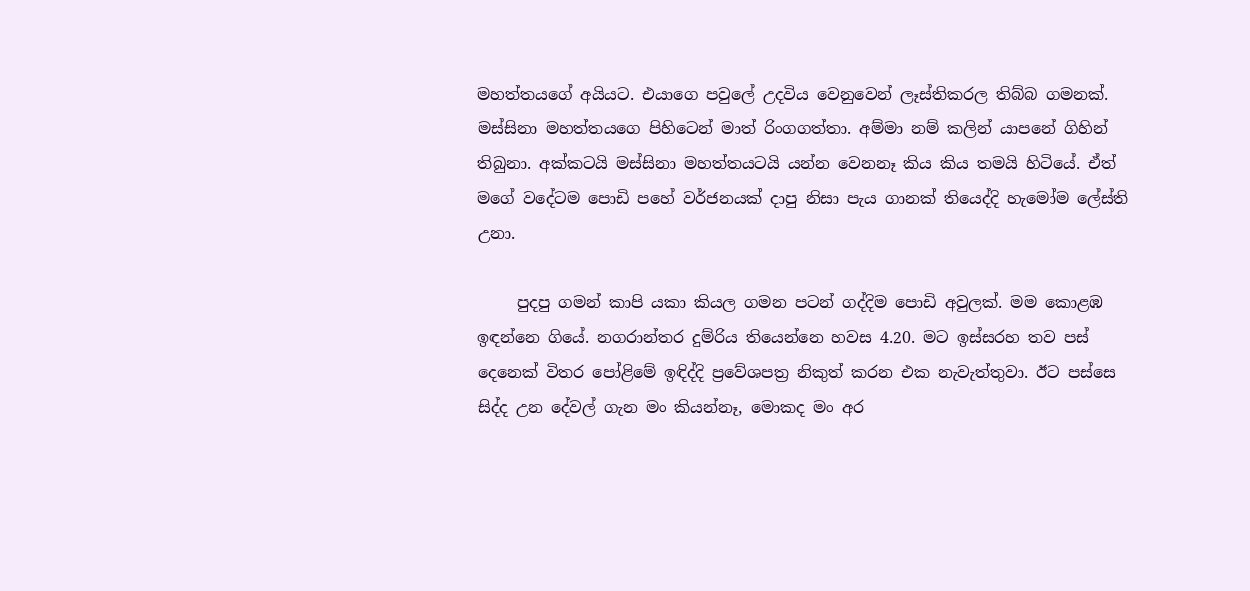මහත්තයගේ අයියට. එයාගෙ පවුලේ උදවිය වෙනුවෙන් ලෑස්තිකරල තිබ්බ ගමනක්. මස්සිනා මහත්තයගෙ පිහිටෙන් මාත් රිංගගත්තා. අම්මා නම් කලින් යාපනේ ගිහින් තිබුනා. අක්කටයි මස්සිනා මහත්තයටයි යන්න වෙනනෑ කිය කිය තමයි හිටියේ. ඒත් මගේ වදේටම පොඩි පහේ වර්ජනයක් දාපු නිසා පැය ගානක් තියෙද්දි හැමෝම ලේස්ති උනා.

     පුදපු ගමන් කාපි යකා කියල ගමන පටන් ගද්දිම පොඩි අවුලක්. මම කොළඹ ඉඳන්නෙ ගියේ. නගරාන්තර දුම්රිය තියෙන්නෙ හවස 4.20. මට ඉස්සරහ තව පස් දෙනෙක් විතර පෝළිමේ ඉඳිද්දි ප්‍රවේශපත්‍ර නිකුත් කරන එක නැවැත්තුවා. ඊට පස්සෙ සිද්ද උන දේවල් ගැන මං කියන්නෑ, මොකද මං අර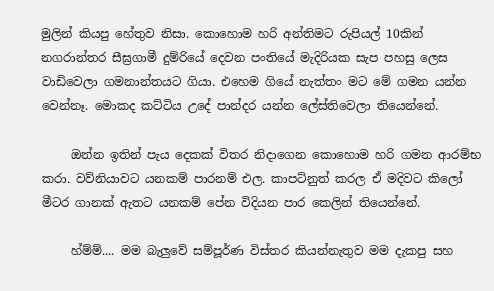මුලින් කියපු හේතුව නිසා. කොහොම හරි අන්තිමට රුපියල් 10කින් නගරාන්තර සීඝ්‍රගාමී දුම්රියේ දෙවන පංතියේ මැදිරියක සැප පහසු ලෙස වාඩිවෙලා ගමනාන්තයට ගියා. එහෙම ගියේ නැත්තං මට මේ ගමන යන්න වෙන්නෑ. මොකද කට්ටිය උදේ පාන්දර යන්න ලේස්තිවෙලා තියෙන්නේ.

     ඔන්න ඉතින් පැය දෙකක් විතර නිදාගෙන කොහොම හරි ගමන ආරම්භ කරා. වව්නියාවට යනකම් පාරනම් එල. කාපට්නුත් කරල ඒ මදිවට කිලෝ මීටර ගානක් ඇතට යනකම් පේන විදියන පාර කෙලින් තියෙන්නේ.

     හ්ම්ම්.... මම බැලුවේ සම්පූර්ණ විස්තර කියන්නැතුව මම දැකපු සහ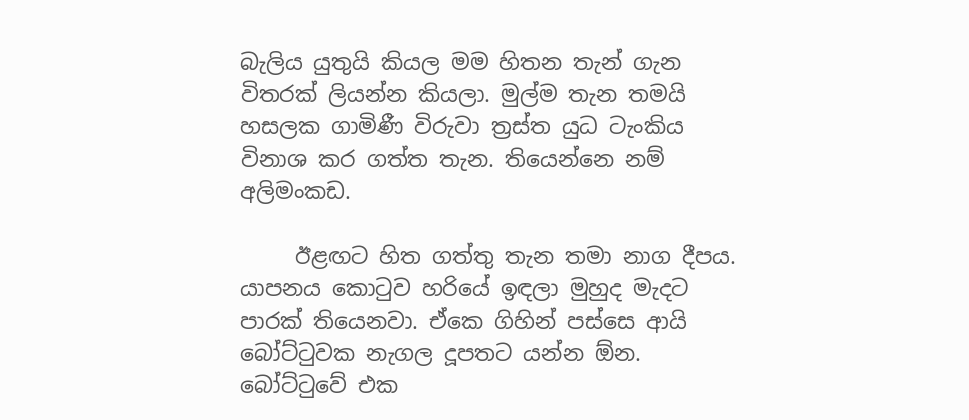බැලිය යුතුයි කියල මම හිතන තැන් ගැන විතරක් ලියන්න කියලා. මුල්ම තැන තමයි හසලක ගාමිණී විරුවා ත්‍රස්ත යුධ ටැංකිය විනාශ කර ගත්ත තැන. තියෙන්නෙ නම් අලිමංකඩ.

     ඊළඟට හිත ගත්තු තැන තමා නාග දීපය. යාපනය කොටුව හරියේ ඉඳලා මුහුද මැදට පාරක් තියෙනවා. ඒකෙ ගිහින් පස්සෙ ආයි බෝට්ටුවක නැගල දූපතට යන්න ඕන. බෝට්ටුවේ එක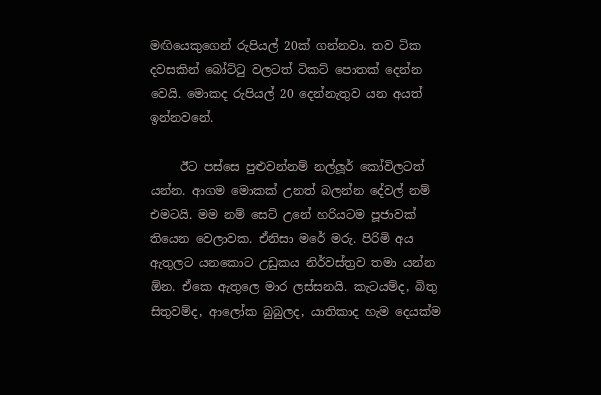මඟියෙකුගෙන් රුපියල් 20ක් ගන්නවා. තව ටික දවසකින් බෝට්ටු වලටත් ටිකට් පොතක් දෙන්න වෙයි. මොකද රුපියල් 20 දෙන්නැතුව යන අයත් ඉන්නවනේ.

     ඊට පස්සෙ පුළුවන්නම් නල්ලූර් කෝවිලටත් යන්න. ආගම මොකක් උනත් බලන්න දේවල් නම් එමටයි. මම නම් සෙට් උනේ හරියටම පූජාවක් තියෙන වෙලාවක. ඒනිසා මරේ මරු. පිරිමි අය ඇතුලට යනකොට උඩුකය නිර්වස්ත්‍රව තමා යන්න ඕන. ඒකෙ ඇතුලෙ මාර ලස්සනයි. කැටයම්ද, බිතු සිතුවම්ද, ආලෝක බුබුලද, යාතිකාද හැම දෙයක්ම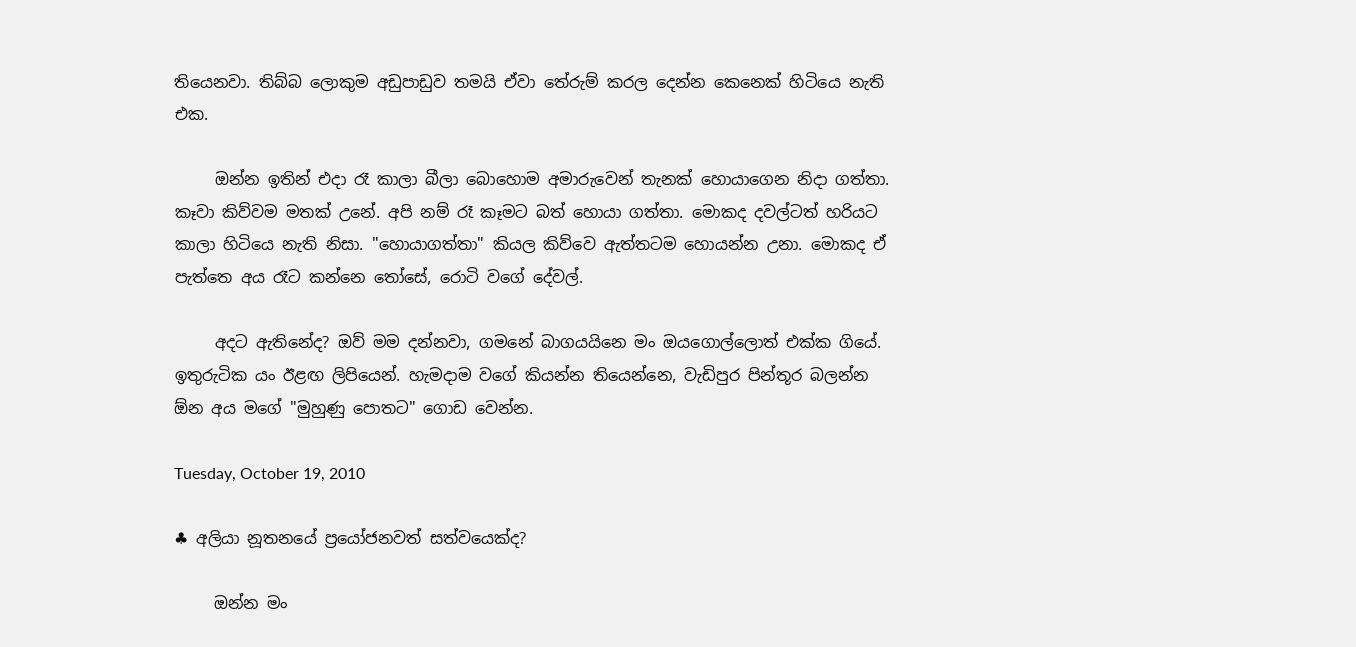තියෙනවා. තිබ්බ ලොකුම අඩුපාඩුව තමයි ඒවා තේරුම් කරල දෙන්න කෙනෙක් හිටියෙ නැති එක.

     ඔන්න ඉතින් එදා රෑ කාලා බීලා බොහොම අමාරුවෙන් තැනක් හොයාගෙන නිදා ගත්තා. කෑවා කිව්වම මතක් උනේ. අපි නම් රෑ කෑමට බත් හොයා ගත්තා. මොකද දවල්ටත් හරියට කාලා හිටියෙ නැති නිසා. "හොයාගත්තා" කියල කිව්වෙ ඇත්තටම හොයන්න උනා. මොකද ඒ පැත්තෙ අය රෑට කන්නෙ තෝසේ, රොටි වගේ දේවල්.

     අදට ඇතිනේද? ඔව් මම දන්නවා, ගමනේ බාගයයිනෙ මං ඔයගොල්ලොත් එක්ක ගියේ. ඉතුරුටික යං ඊළඟ ලිපියෙන්. හැමදාම වගේ කියන්න තියෙන්නෙ, වැඩිපුර පින්තූර බලන්න ඕන අය මගේ "මුහුණු පොතට" ගොඩ වෙන්න.

Tuesday, October 19, 2010

♣ අලියා නූතනයේ ප්‍රයෝජනවත් සත්වයෙක්ද?

     ඔන්න මං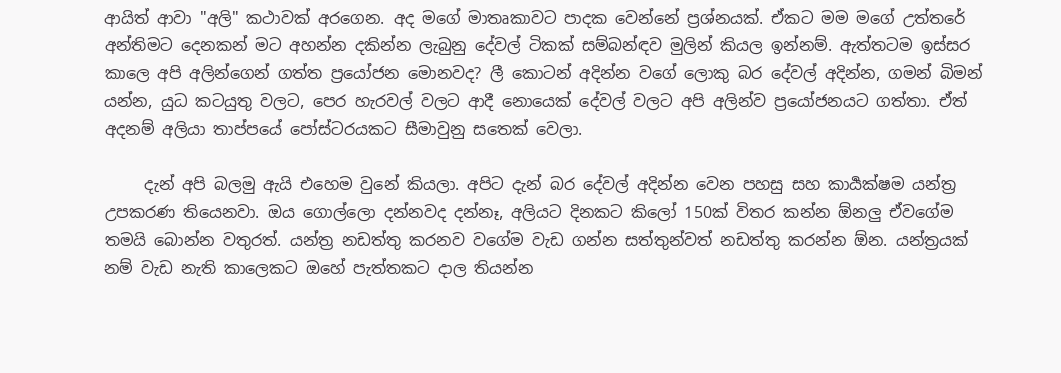ආයිත් ආවා "අලි" කථාවක් අරගෙන. අද මගේ මාතෘකාවට පාදක වෙන්නේ ප්‍රශ්නයක්. ඒකට මම මගේ උත්තරේ අන්තිමට දෙනකන් මට අහන්න දකින්න ලැබුනු දේවල් ටිකක් සම්බන්ඳව මුලින් කියල ඉන්නම්. ඇත්තටම ඉස්සර කාලෙ අපි අලින්ගෙන් ගත්ත ප්‍රයෝජන මොනවද? ලී කොටන් අදින්න වගේ ලොකු බර දේවල් අදින්න, ගමන් බිමන් යන්න, යුධ කටයුතු වලට, පෙර හැරවල් වලට ආදී නොයෙක් දේවල් වලට අපි අලින්ව ප්‍රයෝජනයට ගත්තා. ඒත් අදනම් අලියා තාප්පයේ පෝස්ටරයකට සීමාවුනු සතෙක් වෙලා.

     දැන් අපි බලමු ඇයි එහෙම වුනේ කියලා. අපිට දැන් බර දේවල් අදින්න වෙන පහසු සහ කාර්‍යක්ෂම යන්ත්‍ර උපකරණ තියෙනවා. ඔය ගොල්ලො දන්නවද දන්නෑ, අලියට දිනකට කිලෝ 150ක් විතර කන්න ඕනලු ඒවගේම තමයි බොන්න වතුරත්. යන්ත්‍ර නඩත්තු කරනව වගේම වැඩ ගන්න සත්තුන්වත් නඩත්තු කරන්න ඕන. යන්ත්‍රයක් නම් වැඩ නැති කාලෙකට ඔහේ පැත්තකට දාල තියන්න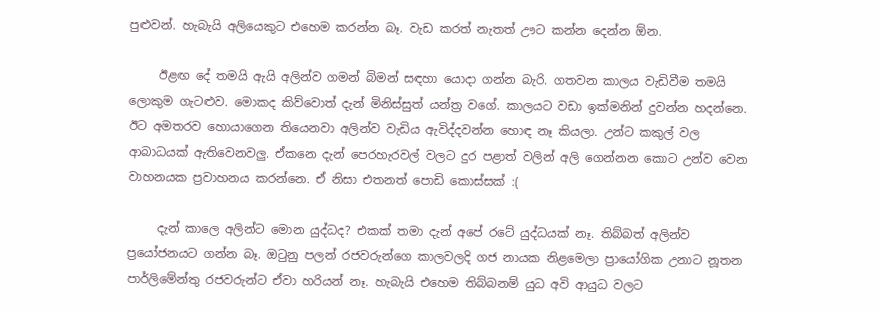පුළුවන්. හැබැයි අලියෙකුට එහෙම කරන්න බෑ. වැඩ කරත් නැතත් ඌට කන්න දෙන්න ඕන.

     ඊළඟ දේ තමයි ඇයි අලින්ව ගමන් බිමන් සඳහා යොදා ගන්න බැරි. ගතවන කාලය වැඩිවීම තමයි ලොකුම ගැටළුව. මොකද කිව්වොත් දැන් මිනිස්සුත් යන්ත්‍ර වගේ. කාලයට වඩා ඉක්මනින් දුවන්න හදන්නෙ. ඊට අමතරව හොයාගෙන තියෙනවා අලින්ව වැඩිය ඇවිද්දවන්න හොඳ නෑ කියලා. උන්ට කකුල් වල ආබාධයක් ඇතිවෙනවලු. ඒකනෙ දැන් පෙරහැරවල් වලට දුර පළාත් වලින් අලි ගෙන්නන කොට උන්ව වෙන වාහනයක ප්‍රවාහනය කරන්නෙ. ඒ නිසා එතනත් පොඩි කොස්සක් :(

     දැන් කාලෙ අලින්ට මොන යුද්ධද? එකක් තමා දැන් අපේ රටේ යුද්ධයක් නෑ. තිබ්බත් අලින්ව ප්‍රයෝජනයට ගන්න බෑ. ඔටුනු පලන් රජවරුන්ගෙ කාලවලදි ගජ නායක නිළමෙලා ප්‍රායෝගික උනාට නූතන පාර්ලිමේන්තු රජවරුන්ට ඒවා හරියන් නෑ. හැබැයි එහෙම තිබ්බනම් යුධ අවි ආයුධ වලට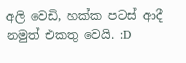අලි වෙඩි, හක්ක පටස් ආදී නමුත් එකතු වෙයි. :D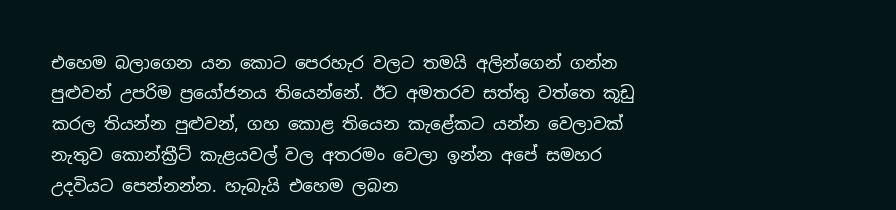එහෙම බලාගෙන යන කොට පෙරහැර වලට තමයි අලින්ගෙන් ගන්න පුළුවන් උපරිම ප්‍රයෝජනය තියෙන්නේ. ඊට අමතරව සත්තු වත්තෙ කූඩු කරල තියන්න පුළුවන්, ගහ කොළ තියෙන කැළේකට යන්න වෙලාවක් නැතුව කොන්ක්‍රීට් කැළයවල් වල අතරමං වෙලා ඉන්න අපේ සමහර උදවියට පෙන්නන්න. හැබැයි එහෙම ලබන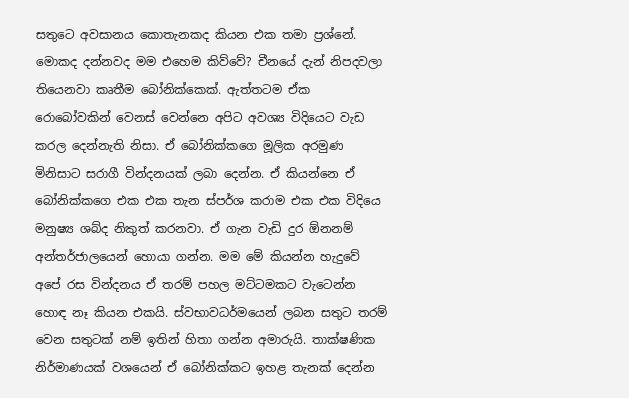සතුටෙ අවසානය කොතැනකද කියන එක තමා ප්‍රශ්නේ. මොකද දන්නවද මම එහෙම කිව්වේ? චීනයේ දැන් නිපදවලා තියෙනවා කෘතීම බෝනික්කෙක්. ඇත්තටම ඒක රොබෝවකින් වෙනස් වෙන්නෙ අපිට අවශ්‍ය විදියෙට වැඩ කරල දෙන්නැති නිසා. ඒ බෝනික්කගෙ මූලික අරමුණ මිනිසාට සරාගී වින්දනයක් ලබා දෙන්න. ඒ කියන්නෙ ඒ බෝනික්කගෙ එක එක තැන ස්පර්ශ කරාම එක එක විදියෙ මනුෂ්‍ය ශබ්ද නිකුත් කරනවා. ඒ ගැන වැඩි දුර ඕනනම් අන්තර්ජාලයෙන් හොයා ගන්න. මම මේ කියන්න හැදුවේ අපේ රස වින්දනය ඒ තරම් පහල මට්ටමකට වැටෙන්න හොඳ නෑ කියන එකයි. ස්වභාවධර්මයෙන් ලබන සතුට තරම් වෙන සතුටක් නම් ඉතින් හිතා ගන්න අමාරුයි. තාක්ෂණික නිර්මාණයක් වශයෙන් ඒ බෝනික්කට ඉහළ තැනක් දෙන්න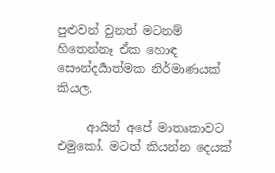පුළුවන් වුනත් මටනම් හිතෙන්නෑ ඒක හොඳ සෞන්දර්‍යාත්මක නිර්මාණයක් කියල.

     ආයිත් අපේ මාතෘකාවට එමුකෝ. මටත් කියන්න දෙයක්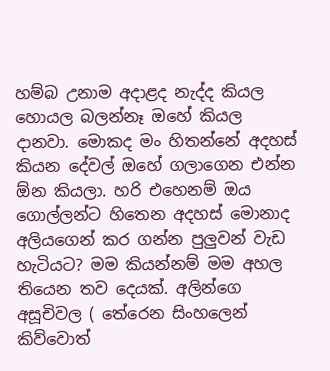හම්බ උනාම අදාළද නැද්ද කියල හොයල බලන්නෑ ඔහේ කියල දානවා. මොකද මං හිතන්නේ අදහස් කියන දේවල් ඔහේ ගලාගෙන එන්න ඕන කියලා. හරි එහෙනම් ඔය ගොල්ලන්ට හිතෙන අදහස් මොනාද අලියගෙන් කර ගන්න පුලුවන් වැඩ හැටියට? මම කියන්නම් මම අහල තියෙන තව දෙයක්. අලින්ගෙ අසූචිවල ( තේරෙන සිංහලෙන් කිව්වොත්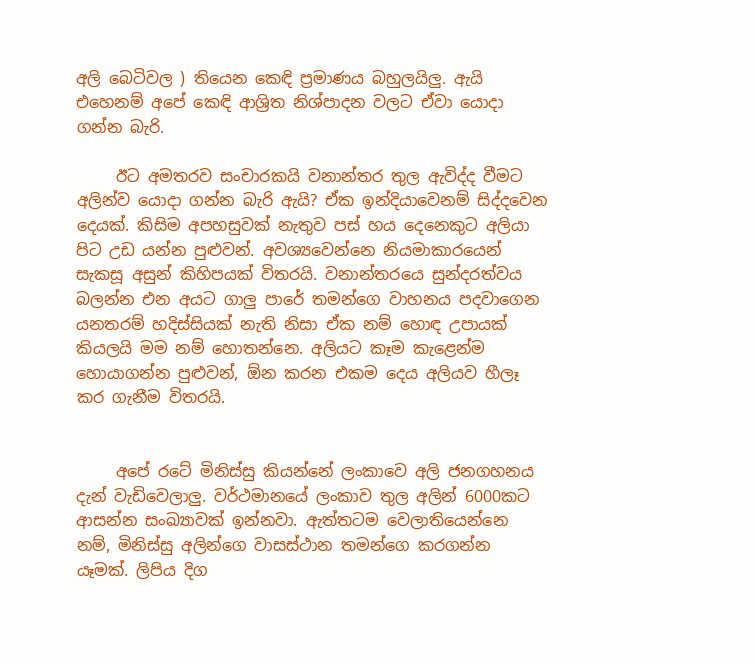අලි බෙටිවල ) තියෙන කෙඳි ප්‍රමාණය බහුලයිලු. ඇයි එහෙනම් අපේ කෙඳි ආශ්‍රිත නිශ්පාදන වලට ඒවා යොදා ගන්න බැරි.

     ඊට අමතරව සංචාරකයි වනාන්තර තුල ඇවිද්ද වීමට අලින්ව යොදා ගන්න බැරි ඇයි? ඒක ඉන්දියාවෙනම් සිද්දවෙන දෙයක්. කිසිම අපහසුවක් නැතුව පස් හය දෙනෙකුට අලියා පිට උඩ යන්න පුළුවන්. අවශ්‍යවෙන්නෙ නියමාකාරයෙන් සැකසූ අසුන් කිහිපයක් විතරයි. වනාන්තරයෙ සුන්දරත්වය බලන්න එන අයට ගාලු පාරේ තමන්ගෙ වාහනය පදවාගෙන යනතරම් හදිස්සියක් නැති නිසා ඒක නම් හොඳ උපායක් කියලයි මම නම් හොතන්නෙ. අලියට කෑම කැළෙන්ම හොයාගන්න පුළුවන්, ඕන කරන එකම දෙය අලියව හීලෑ කර ගැනීම විතරයි.


     අපේ රටේ මිනිස්සු කියන්නේ ලංකාවෙ අලි ජනගහනය දැන් වැඩිවෙලාලු. වර්ථමානයේ ලංකාව තුල අලින් 6000කට ආසන්න සංඛ්‍යාවක් ඉන්නවා. ඇත්තටම වෙලාතියෙන්නෙ නම්, මිනිස්සු අලින්ගෙ වාසස්ථාන තමන්ගෙ කරගන්න යෑමක්. ලිපිය දිග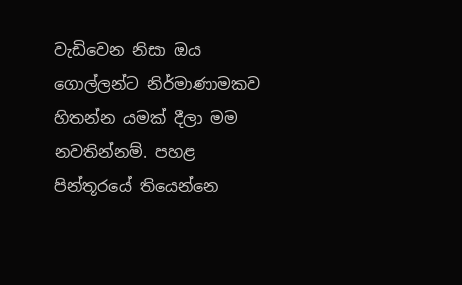වැඩිවෙන නිසා ඔය ගොල්ලන්ට නිර්මාණාමකව හිතන්න යමක් දීලා මම නවතින්නම්. පහළ පින්තූරයේ තියෙන්නෙ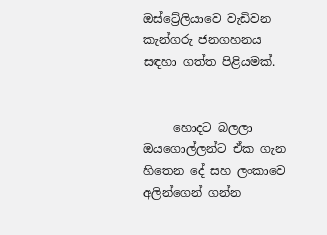ඔස්ට්‍රේලියාවෙ වැඩිවන කැන්ගරු ජනගහනය සඳහා ගත්ත පිළියමක්.


     හොදට බලලා ඔයගොල්ලන්ට ඒක ගැන හිතෙන දේ සහ ලංකාවෙ අලින්ගෙන් ගන්න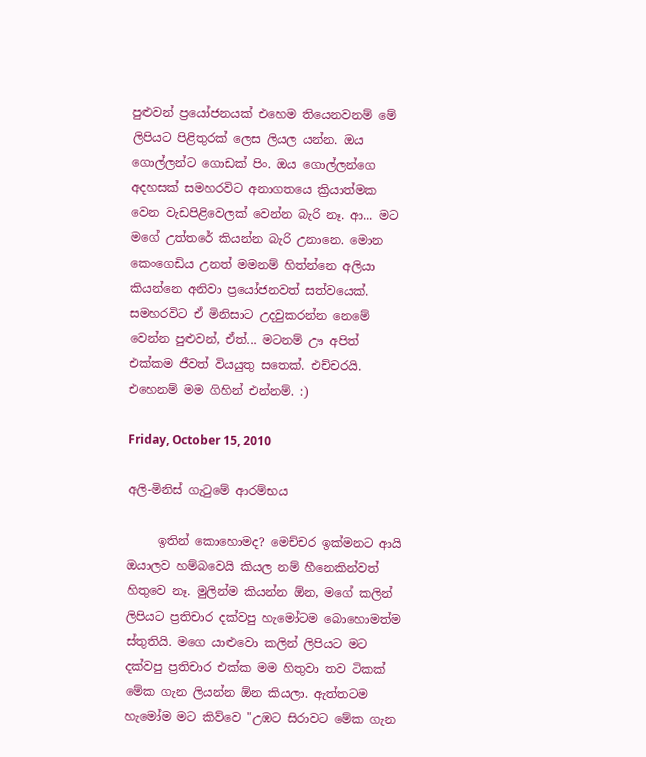පුළුවන් ප්‍රයෝජනයක් එහෙම තියෙනවනම් මේ ලිපියට පිළිතුරක් ලෙස ලියල යන්න. ඔය ගොල්ලන්ට ගොඩක් පිං. ඔය ගොල්ලන්ගෙ අදහසක් සමහරවිට අනාගතයෙ ක්‍රියාත්මක වෙන වැඩපිළිවෙලක් වෙන්න බැරි නෑ. ආ... මට මගේ උත්තරේ කියන්න බැරි උනානෙ. මොන කෙංගෙඩිය උනත් මමනම් හිත්න්නෙ අලියා කියන්නෙ අනිවා ප්‍රයෝජනවත් සත්වයෙක්. සමහරවිට ඒ මිනිසාට උදවුකරන්න නෙමේ වෙන්න පුළුවන්, ඒත්... මටනම් ඌ අපිත් එක්කම ජීවත් වියයුතු සතෙක්. එච්චරයි. එහෙනම් මම ගිහින් එන්නම්. :)

Friday, October 15, 2010

අලි-මිනිස් ගැටුමේ ආරම්භය

     ඉතින් කොහොමද? මෙච්චර ඉක්මනට ආයි ඔයාලව හම්බවෙයි කියල නම් හීනෙකින්වත් හිතුවෙ නෑ. මුලින්ම කියන්න ඕන, මගේ කලින් ලිපියට ප්‍රතිචාර දක්වපු හැමෝටම බොහොමත්ම ස්තුතියි. මගෙ යාළුවො කලින් ලිපියට මට දක්වපු ප්‍රතිචාර එක්ක මම හිතුවා තව ටිකක් මේක ගැන ලියන්න ඕන කියලා. ඇත්තටම හැමෝම මට කිව්වෙ "උඹට සිරාවට මේක ගැන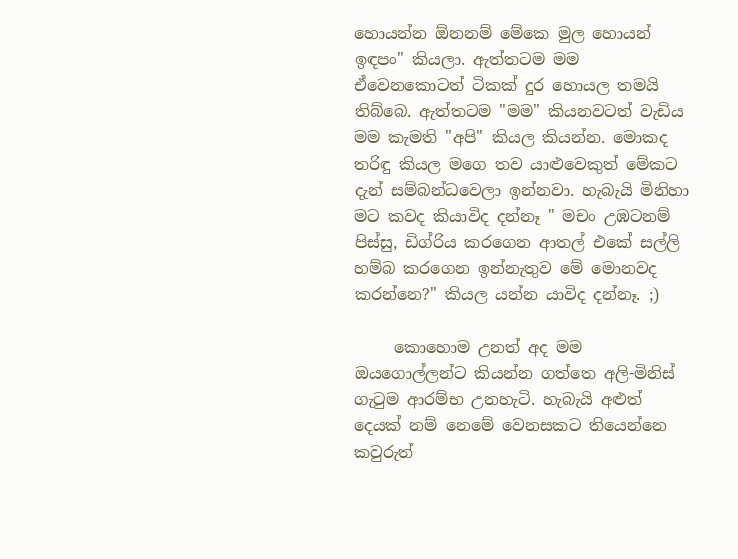හොයන්න ඕනනම් මේකෙ මුල හොයන් ඉඳපං" කියලා. ඇත්තටම මම ඒවෙනකොටත් ටිකක් දුර හොයල තමයි තිබ්බෙ. ඇත්තටම "මම" කියනවටත් වැඩිය මම කැමති "අපි" කියල කියන්න. මොකද තරිඳු කියල මගෙ තව යාළුවෙකුත් මේකට දැන් සම්බන්ධවෙලා ඉන්නවා. හැබැයි මිනිහා මට කවද කියාවිද දන්නෑ " මචං උඹටනම් පිස්සු, ඩිග්රිය කරගෙන ආතල් එකේ සල්ලි හම්බ කරගෙන ඉන්නැතුව මේ මොනවද කරන්නෙ?" කියල යන්න යාවිද දන්නෑ. ;)

     කොහොම උනත් අද මම ඔයගොල්ලන්ට කියන්න ගත්තෙ අලි-මිනිස් ගැටුම ආරම්භ උනහැටි. හැබැයි අළුත් දෙයක් නම් නෙමේ වෙනසකට තියෙන්නෙ කවුරුත්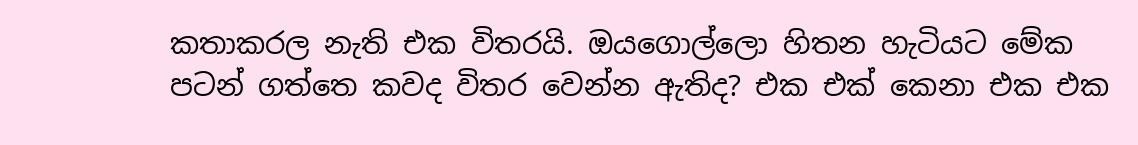කතාකරල නැති එක විතරයි. ඔයගොල්ලො හිතන හැටියට මේක පටන් ගත්තෙ කවද විතර වෙන්න ඇතිද? එක එක් කෙනා එක එක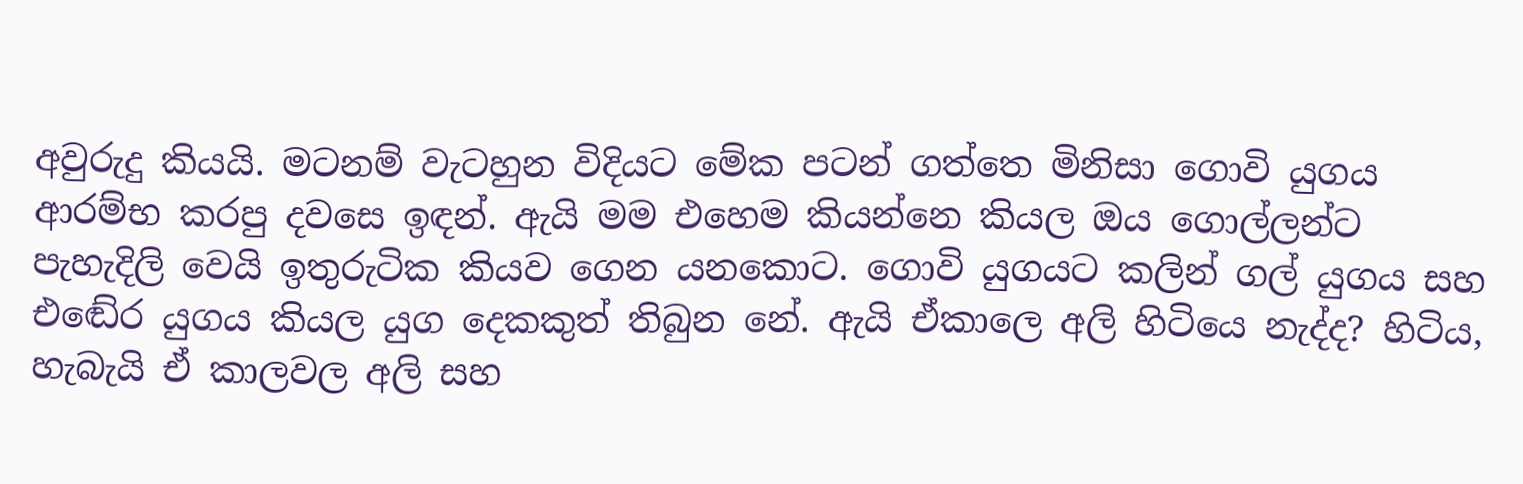අවුරුදු කියයි. මටනම් වැටහුන විදියට මේක පටන් ගත්තෙ මිනිසා ගොවි යුගය ආරම්භ කරපු දවසෙ ඉඳන්. ඇයි මම එහෙම කියන්නෙ කියල ඔය ගොල්ලන්ට පැහැදිලි වෙයි ඉතුරුටික කියව ගෙන යනකොට. ගොවි යුගයට කලින් ගල් යුගය සහ එඬේර යුගය කියල යුග දෙකකුත් තිබුන නේ. ඇයි ඒකාලෙ අලි හිටියෙ නැද්ද? හිටිය, හැබැයි ඒ කාලවල අලි සහ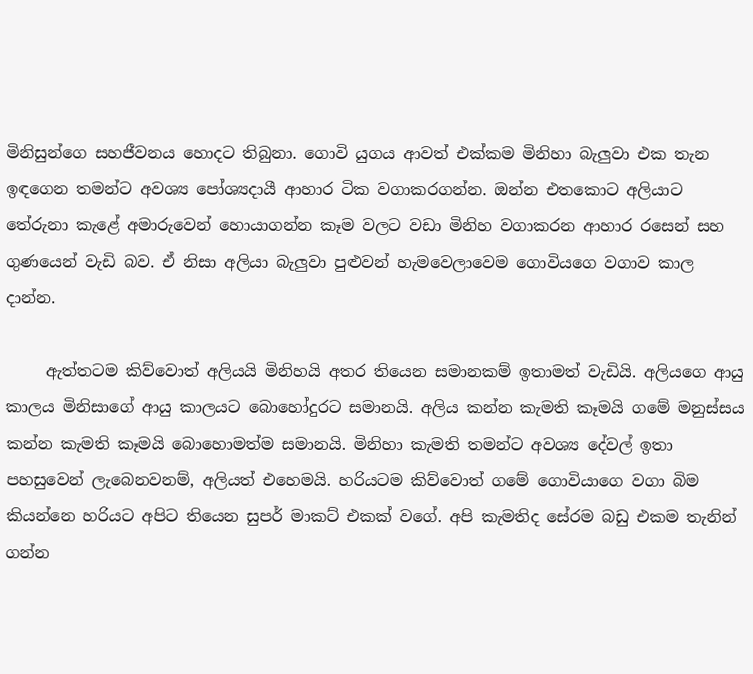මිනිසුන්ගෙ සහජීවනය හොදට තිබුනා. ගොවි යුගය ආවත් එක්කම මිනිහා බැලුවා එක තැන ඉඳගෙන තමන්ට අවශ්‍ය පෝශ්‍යදායී ආහාර ටික වගාකරගන්න. ඔන්න එතකොට අලියාට තේරුනා කැළේ අමාරුවෙන් හොයාගන්න කෑම වලට වඩා මිනිහ වගාකරන ආහාර රසෙන් සහ ගුණයෙන් වැඩි බව. ඒ නිසා අලියා බැලුවා පුළුවන් හැමවෙලාවෙම ගොවියගෙ වගාව කාල දාන්න.

     ඇත්තටම කිව්වොත් අලියයි මිනිහයි අතර තියෙන සමානකම් ඉතාමත් වැඩියි. අලියගෙ ආයු කාලය මිනිසාගේ ආයු කාලයට බොහෝදුරට සමානයි. අලිය කන්න කැමති කෑමයි ගමේ මනුස්සය කන්න කැමති කෑමයි බොහොමත්ම සමානයි. මිනිහා කැමති තමන්ට අවශ්‍ය දේවල් ඉතා පහසුවෙන් ලැබෙනවනම්, අලියත් එහෙමයි. හරියටම කිව්වොත් ගමේ ගොවියාගෙ වගා බිම කියන්නෙ හරියට අපිට තියෙන සුපර් මාකට් එකක් වගේ. අපි කැමතිද සේරම බඩු එකම තැනින් ගන්න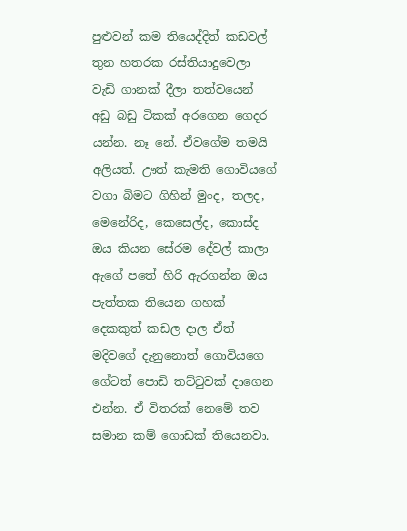පුළුවන් කම තියෙද්දිත් කඩවල් තුන හතරක රස්තියාදුවෙලා වැඩි ගානක් දීලා තත්වයෙන් අඩු බඩු ටිකක් අරගෙන ගෙදර යන්න. නෑ නේ. ඒවගේම තමයි අලියත්. ඌත් කැමති ගොවියගේ වගා බිමට ගිහින් මුංද, තලද, මෙනේරිද, කෙසෙල්ද, කොස්ද ඔය කියන සේරම දේවල් කාලා ඇගේ පතේ හිරි ඇරගන්න ඔය පැත්තක තියෙන ගහක් දෙකකුත් කඩල දාල ඒත් මදිවගේ දැනුනොත් ගොවියගෙ ගේටත් පොඩි තට්ටුවක් දාගෙන එන්න. ඒ විතරක් නෙමේ තව සමාන කම් ගොඩක් තියෙනවා.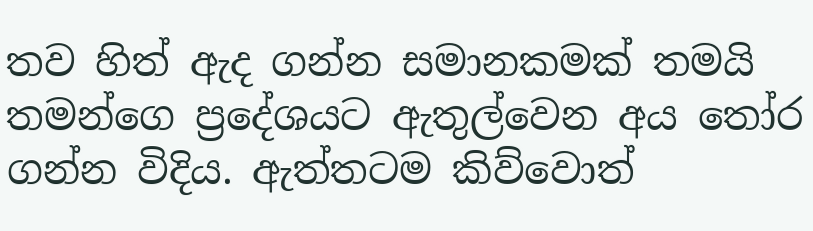තව හිත් ඇද ගන්න සමානකමක් තමයි තමන්ගෙ ප්‍රදේශයට ඇතුල්වෙන අය තෝර ගන්න විදිය. ඇත්තටම කිව්වොත්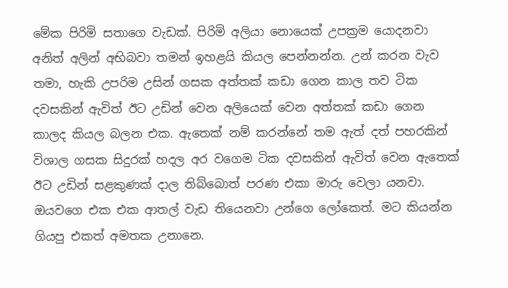මේක පිරිමි සතාගෙ වැඩක්. පිරිමි අලියා නොයෙක් උපක්‍රම යොදනවා අනිත් අලින් අභිබවා තමන් ඉහළයි කියල පෙන්නන්න. උන් කරන වැව තමා, හැකි උපරිම උසින් ගසක අත්තක් කඩා ගෙන කාල තව ටික දවසකින් ඇවිත් ඊට උඩින් වෙන අලියෙක් වෙන අත්තක් කඩා ගෙන කාලද කියල බලන එක. ඇතෙක් නම් කරන්නේ තම ඇත් දත් පහරකින් විශාල ගසක සිදුරක් හදල අර වගෙම ටික දවසකින් ඇවිත් වෙන ඇතෙක් ඊට උඩින් සළකුණක් දාල තිබ්බොත් පරණ එකා මාරු වෙලා යනවා. ඔයවගෙ එක එක ආතල් වැඩ තියෙනවා උන්ගෙ ලෝකෙත්. මට කියන්න ගියපු එකත් අමතක උනානෙ.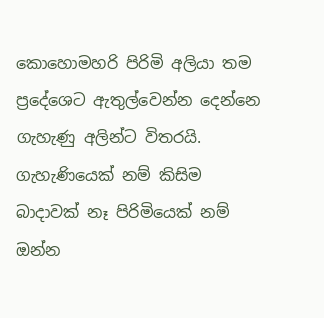කොහොමහරි පිරිමි අලියා තම ප්‍රදේශෙට ඇතුල්වෙන්න දෙන්නෙ ගැහැණු අලින්ට විතරයි. ගැහැණියෙක් නම් කිසිම බාදාවක් නෑ පිරිමියෙක් නම් ඔන්න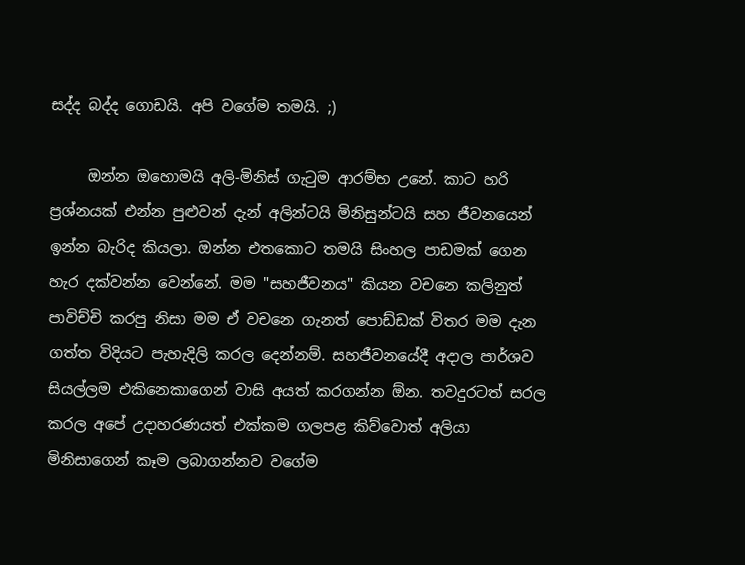සද්ද බද්ද ගොඩයි. අපි වගේම තමයි. ;)

     ඔන්න ඔහොමයි අලි-මිනිස් ගැටුම ආරම්භ උනේ. කාට හරි ප්‍රශ්නයක් එන්න පුළුවන් දැන් අලින්ටයි මිනිසුන්ටයි සහ ජීවනයෙන් ඉන්න බැරිද කියලා. ඔන්න එතකොට තමයි සිංහල පාඩමක් ගෙන හැර දක්වන්න වෙන්නේ. මම "සහජීවනය" කියන වචනෙ කලිනුත් පාවිච්චි කරපු නිසා මම ඒ වචනෙ ගැනත් පොඩ්ඩක් විතර මම දැන ගත්ත විදියට පැහැදිලි කරල දෙන්නම්. සහජීවනයේදී අදාල පාර්ශව සියල්ලම එකිනෙකාගෙන් වාසි අයත් කරගන්න ඕන. තවදුරටත් සරල කරල අපේ උදාහරණයත් එක්කම ගලපළ කිව්වොත් අලියා මිනිසාගෙන් කෑම ලබාගන්නව වගේම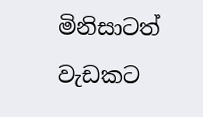මිනිසාටත් වැඩකට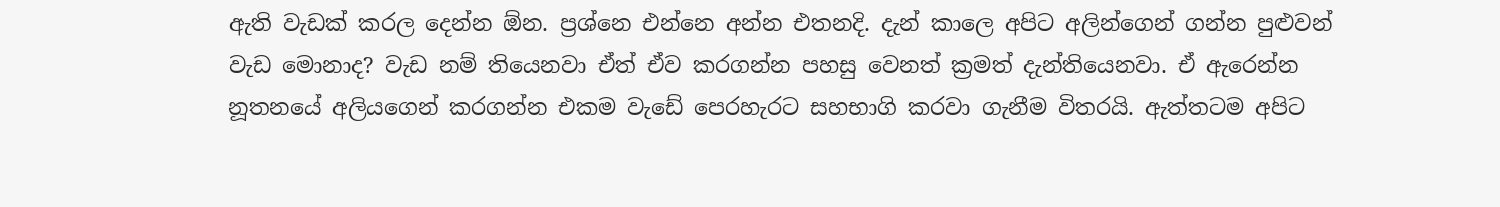ඇති වැඩක් කරල දෙන්න ඕන. ප්‍රශ්නෙ එන්නෙ අන්න එතනදි. දැන් කාලෙ අපිට අලින්ගෙන් ගන්න පුළුවන් වැඩ මොනාද? වැඩ නම් තියෙනවා ඒත් ඒව කරගන්න පහසු වෙනත් ක්‍රමත් දැන්තියෙනවා. ඒ ඇරෙන්න නූතනයේ අලියගෙන් කරගන්න එකම වැඩේ පෙරහැරට සහභාගි කරවා ගැනීම විතරයි. ඇත්තටම අපිට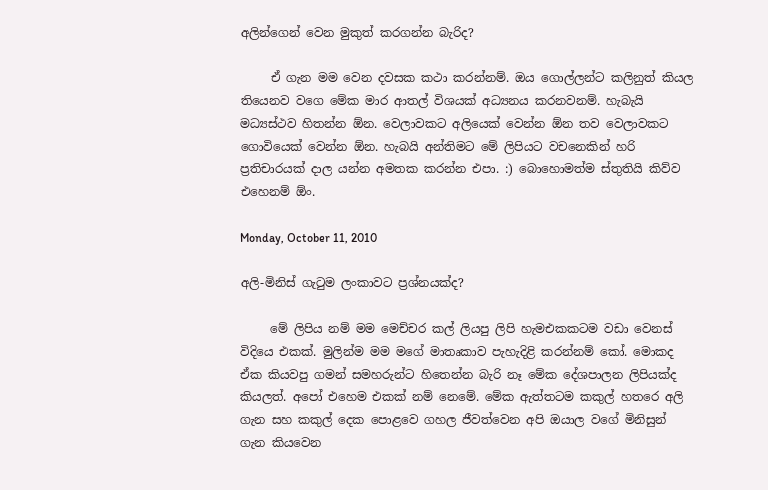අලින්ගෙන් වෙන මුකුත් කරගන්න බැරිද?

     ඒ ගැන මම වෙන දවසක කථා කරන්නම්. ඔය ගොල්ලන්ට කලිනුත් කියල තියෙනව වගෙ මේක මාර ආතල් විශයක් අධ්‍යනය කරනවනම්. හැබැයි මධ්‍යස්ථව හිතන්න ඕන. වෙලාවකට අලියෙක් වෙන්න ඕන තව වෙලාවකට ගොවියෙක් වෙන්න ඕන. හැබයි අන්තිමට මේ ලිපියට වචනෙකින් හරි ප්‍රතිචාරයක් දාල යන්න අමතක කරන්න එපා. :) බොහොමත්ම ස්තුතියි කිව්ව එහෙනම් ඕං.

Monday, October 11, 2010

අලි-මිනිස් ගැටුම ලංකාවට ප්‍රශ්නයක්ද?

     මේ ලිපිය නම් මම මෙච්චර කල් ලියපු ලිපි හැමඑකකටම වඩා වෙනස් විදියෙ එකක්. මුලින්ම මම මගේ මාතෘකාව පැහැදිළි කරන්නම් කෝ. මොකද ඒක කියවපු ගමන් සමහරුන්ට හිතෙන්න බැරි නෑ මේක දේශපාලන ලිපියක්ද කියලත්. අපෝ එහෙම එකක් නම් නෙමේ. මේක ඇත්තටම කකුල් හතරෙ අලි ගැන සහ කකුල් දෙක පොළවෙ ගහල ජීවත්වෙන අපි ඔයාල වගේ මිනිසුන් ගැන කියවෙන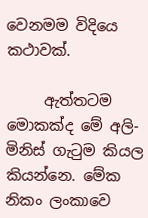වෙනමම විදියෙ කථාවක්.

     ඇත්තටම මොකක්ද මේ අලි-මිනිස් ගැටුම කියල කියන්නෙ. මේක නිකං ලංකාවෙ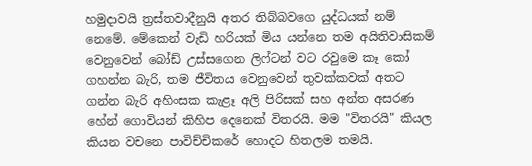හමුදාවයි ත්‍රස්තවාදීනුයි අතර තිබ්බවගෙ යුද්ධයක් නම් නෙමේ. මේකෙන් වැඩි හරියක් මිය යන්නෙ තම අයිතිවාසිකම් වෙනුවෙන් බෝඩ් උස්සගෙන ලිෆ්ටන් වට රවුමෙ කෑ කෝ ගහන්න බැරි, තම ජීවිතය වෙනුවෙන් තුවක්කවක් අතට ගන්න බැරි අහිංසක කැළෑ අලි පිරිසක් සහ අන්ත අසරණ හේන් ගොවියන් කිහිප දෙනෙක් විතරයි. මම "විතරයි" කියල කියන වචනෙ පාවිච්චිකරේ හොදට හිතලම තමයි.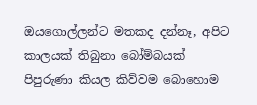ඔයගොල්ලන්ට මතකද දන්නෑ, අපිට කාලයක් තිබුනා බෝම්බයක් පිපුරුණා කියල කිව්වම බොහොම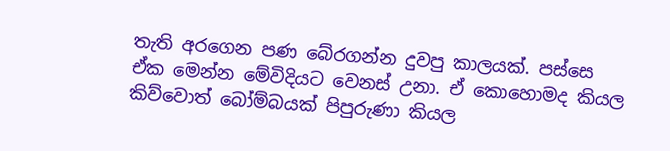තැති අරගෙන පණ බේරගන්න දුවපු කාලයක්. පස්සෙ ඒක මෙන්න මේවිදියට වෙනස් උනා. ඒ කොහොමද කියල කිව්වොත් බෝම්බයක් පිපුරුණා කියල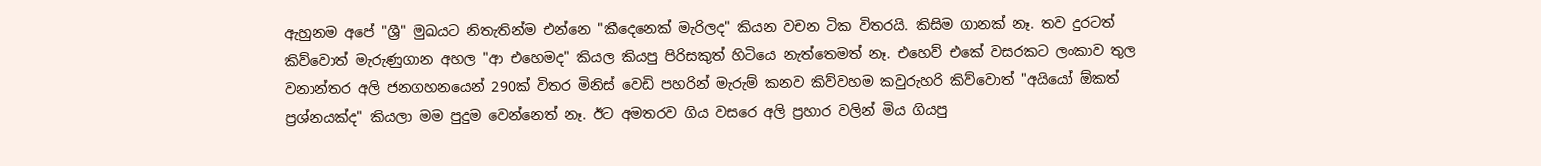ඇහුනම අපේ "ශ්‍රී" මුඛයට නිතැතින්ම එන්නෙ "කීදෙනෙක් මැරිලද" කියන වචන ටික විතරයි. කිසිම ගානක් නෑ. තව දුරටත් කිව්වොත් මැරුණුගාන අහල "ආ එහෙමද" කියල කියපු පිරිසකුත් හිටියෙ නැත්තෙමත් නෑ. එහෙව් එකේ වසරකට ලංකාව තුල වනාන්තර අලි ජනගහනයෙන් 290ක් විතර මිනිස් වෙඩි පහරින් මැරුම් කනව කිව්වහම කවුරුහරි කිව්වොත් "අයියෝ ඕකත් ප්‍රශ්නයක්ද" කියලා මම පුදුම වෙන්නෙත් නෑ. ඊට අමතරව ගිය වසරෙ අලි ප්‍රහාර වලින් මිය ගියපු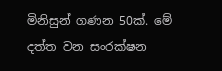මිනිසුන් ගණන 50ක්. මේ දත්ත වන සංරක්ෂන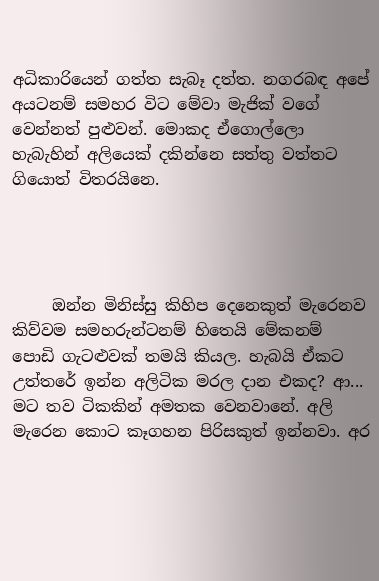අධිකාරියෙන් ගත්ත සැබෑ දත්ත. නගරබඳ අපේ අයටනම් සමහර විට මේවා මැජික් වගේ වෙන්නත් පුළුවන්. මොකද ඒගොල්ලො හැබැහින් අලියෙක් දකින්නෙ සත්තු වත්තට ගියොත් විතරයිනෙ.




     ඔන්න මිනිස්සු කිහිප දෙනෙකුත් මැරෙනව කිව්වම සමහරුන්ටනම් හිතෙයි මේකනම් පොඩි ගැටළුවක් තමයි කියල. හැබයි ඒකට උත්තරේ ඉන්න අලිටික මරල දාන එකද? ආ... මට තව ටිකකින් අමතක වෙනවානේ. අලි මැරෙන කොට කෑගහන පිරිසකුත් ඉන්නවා. අර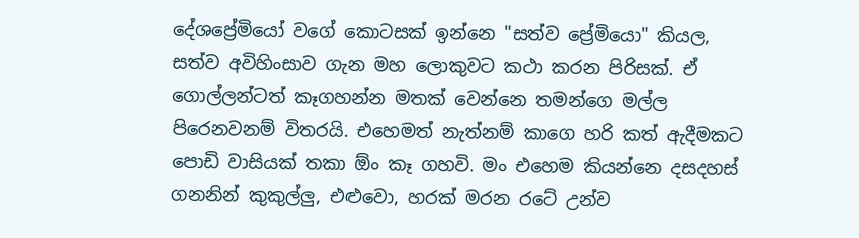දේශප්‍රේමියෝ වගේ කොටසක් ඉන්නෙ "සත්ව ප්‍රේමියො" කියල, සත්ව අවිහිංසාව ගැන මහ ලොකුවට කථා කරන පිරිසක්. ඒ ගොල්ලන්ටත් කෑගහන්න මතක් වෙන්නෙ තමන්ගෙ මල්ල පිරෙනවනම් විතරයි. එහෙමත් නැත්නම් කාගෙ හරි කත් ඇදීමකට පොඩි වාසියක් තකා ඕං කෑ ගහවි. මං එහෙම කියන්නෙ දසදහස් ගනනින් කුකුල්ලු, එළුවො, හරක් මරන රටේ උන්ව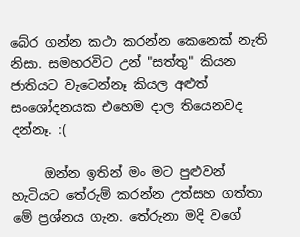බේර ගන්න කථා කරන්න කෙනෙක් නැති නිසා. සමහරවිට උන් "සත්තු" කියන ජාතියට වැටෙන්නෑ කියල අළුත් සංශෝදනයක එහෙම දාල තියෙනවද දන්නෑ. :(

     ඔන්න ඉතින් මං මට පුළුවන් හැටියට තේරුම් කරන්න උත්සහ ගත්තා මේ ප්‍රශ්නය ගැන. තේරුනා මදි වගේ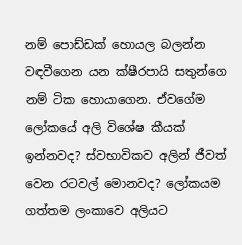නම් පොඩ්ඩක් හොයල බලන්න වඳවීගෙන යන ක්ෂීරපායි සතුන්ගෙ නම් ටික හොයාගෙන. ඒවගේම ලෝකයේ අලි විශේෂ කීයක් ඉන්නවද? ස්වභාවිකව අලින් ජීවත් වෙන රටවල් මොනවද? ලෝකයම ගත්තම ලංකාවෙ අලියට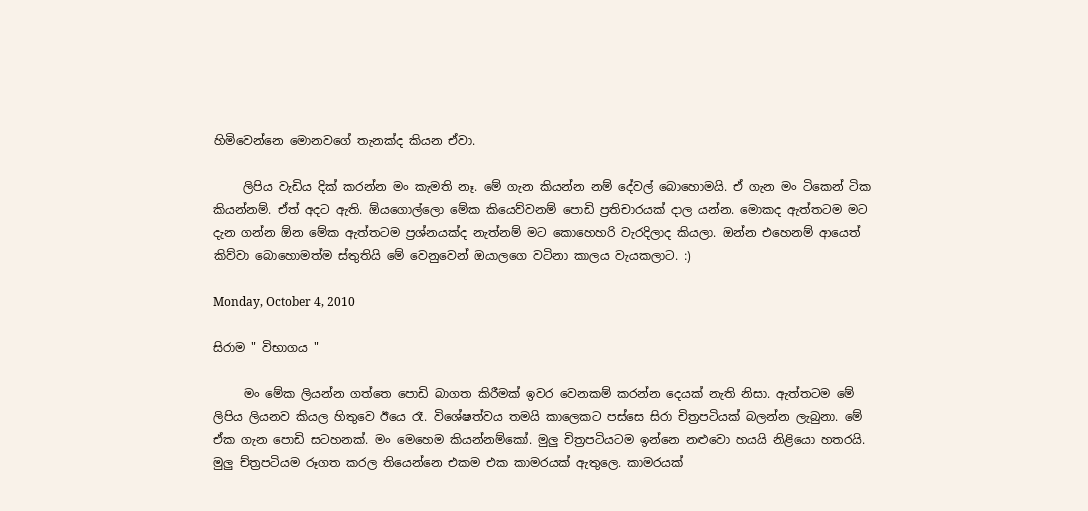හිමිවෙන්නෙ මොනවගේ තැනක්ද කියන ඒවා.

     ලිපිය වැඩිය දික් කරන්න මං කැමති නෑ. මේ ගැන කියන්න නම් දේවල් බොහොමයි. ඒ ගැන මං ටිකෙන් ටික කියන්නම්. ඒත් අදට ඇති. ඕයගොල්ලො මේක කියෙව්වනම් පොඩි ප්‍රතිචාරයක් දාල යන්න. මොකද ඇත්තටම මට දැන ගන්න ඕන මේක ඇත්තටම ප්‍රශ්නයක්ද නැත්නම් මට කොහෙහරි වැරදිලාද කියලා. ඔන්න එහෙනම් ආයෙත් කිව්වා බොහොමත්ම ස්තුතියි මේ වෙනුවෙන් ඔයාලගෙ වටිනා කාලය වැයකලාට. :)

Monday, October 4, 2010

සිරාම " විභාගය "

     මං මේක ලියන්න ගත්තෙ පොඩි බාගත කිරීමක් ඉවර වෙනකම් කරන්න දෙයක් නැති නිසා. ඇත්තටම මේ ලිපිය ලියනව කියල හිතුවෙ ඊයෙ රෑ. විශේෂත්වය තමයි කාලෙකට පස්සෙ සිරා චිත්‍රපටියක් බලන්න ලැබුනා. මේ ඒක ගැන පොඩි සටහනක්. මං මෙහෙම කියන්නම්කෝ. මුලු චිත්‍රපටියටම ඉන්නෙ නළුවො හයයි නිළියො හතරයි. මුලු ච්ත්‍රපටියම රූගත කරල තියෙන්නෙ එකම එක කාමරයක් ඇතුලෙ. කාමරයක්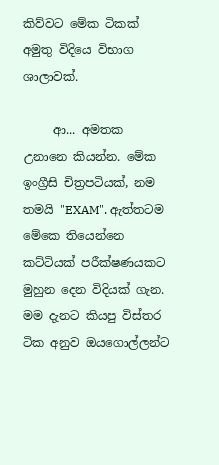කිව්වට මේක ටිකක් අමුතු විදියෙ විභාග ශාලාවක්.

     ආ... අමතක උනානෙ කියන්න. මේක ඉංග්‍රීසි චිත්‍රපටියක්, නම තමයි "EXAM". ඇත්තටම මේකෙ තියෙන්නෙ කට්ටියක් පරීක්ෂණයකට මුහුන දෙන විදියක් ගැන. මම දැනට කියපු විස්තර ටික අනුව ඔයගොල්ලන්ට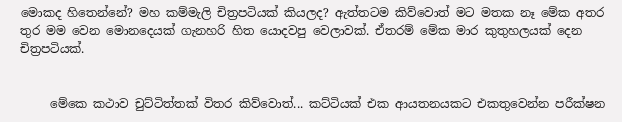මොකද හිතෙන්නේ? මහ කම්මැලි චිත්‍රපටියක් කියලද? ඇත්තටම කිව්වොත් මට මතක නෑ මේක අතර තුර මම වෙන මොනදෙයක් ගැනහරි හිත යොදවපු වෙලාවක්. ඒතරම් මේක මාර කුතුහලයක් දෙන චිත්‍රපටියක්.


     මේකෙ කථාව චුට්ටිත්තක් විතර කිව්වොත්... කට්ටියක් එක ආයතනයකට එකතුවෙන්න පරීක්ෂන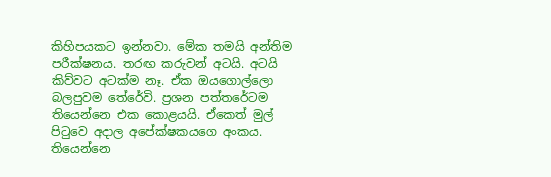කිහිපයකට ඉන්නවා. මේක තමයි අන්තිම පරීක්ෂනය. තරඟ කරුවන් අටයි. අටයි කිව්වට අටක්ම නෑ. ඒක ඔයගොල්ලො බලපුවම තේරේවි. ප්‍රශන පත්තරේටම තියෙන්නෙ එක කොළයයි. ඒකෙත් මුල් පිටුවෙ අදාල අපේක්ෂකයගෙ අංකය. තියෙන්නෙ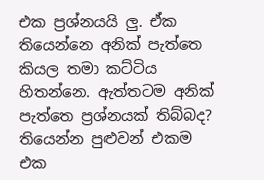එක ප්‍රශ්නයයි ලු. ඒක තියෙන්නෙ අනික් පැත්තෙ කියල තමා කට්ටිය හිතන්නෙ. ඇත්තටම අනික් පැත්තෙ ප්‍රශ්නයක් තිබ්බද? තියෙන්න පුළුවන් එකම එක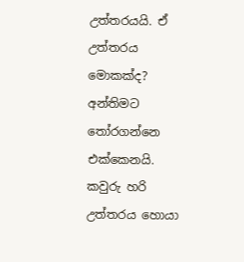උත්තරයයි. ඒ උත්තරය මොකක්ද? අන්තිමට තෝරගන්නෙ එක්කෙනයි. කවුරු හරි උත්තරය හොයා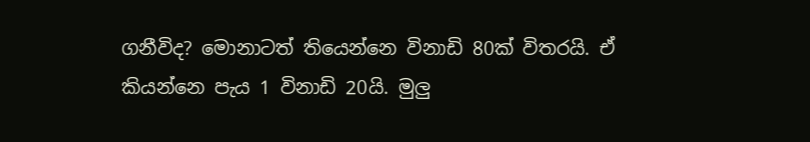ගනීවිද? මොනාටත් තියෙන්නෙ විනාඩි 80ක් විතරයි. ඒ කියන්නෙ පැය 1 විනාඩි 20යි. මුලු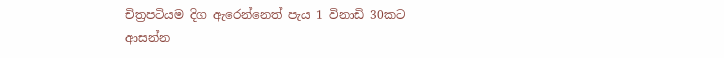චිත්‍රපටියම දිග ඇරෙන්නෙත් පැය 1 විනාඩි 30කට ආසන්න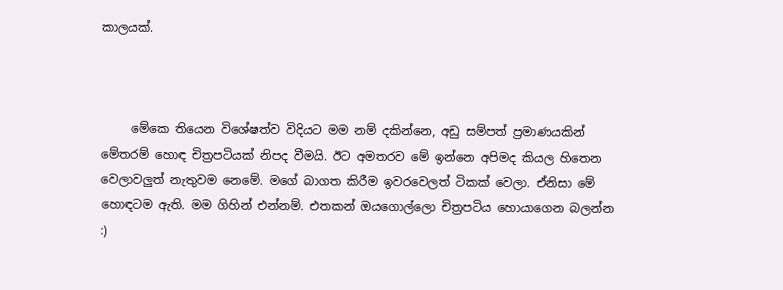කාලයක්.



     මේකෙ තියෙන විශේෂත්ව විදියට මම නම් දකින්නෙ, අඩු සම්පත් ප්‍රමාණයකින් මේතරම් හොඳ චිත්‍රපටියක් නිපද වීමයි. ඊට අමතරව මේ ඉන්නෙ අපිමද කියල හිතෙන වෙලාවලුත් නැතුවම නෙමේ. මගේ බාගත කිරීම ඉවරවෙලත් ටිකක් වෙලා. ඒනිසා මේ හොඳටම ඇති. මම ගිහින් එන්නම්. එතකන් ඔයගොල්ලො චිත්‍රපටිය හොයාගෙන බලන්න :)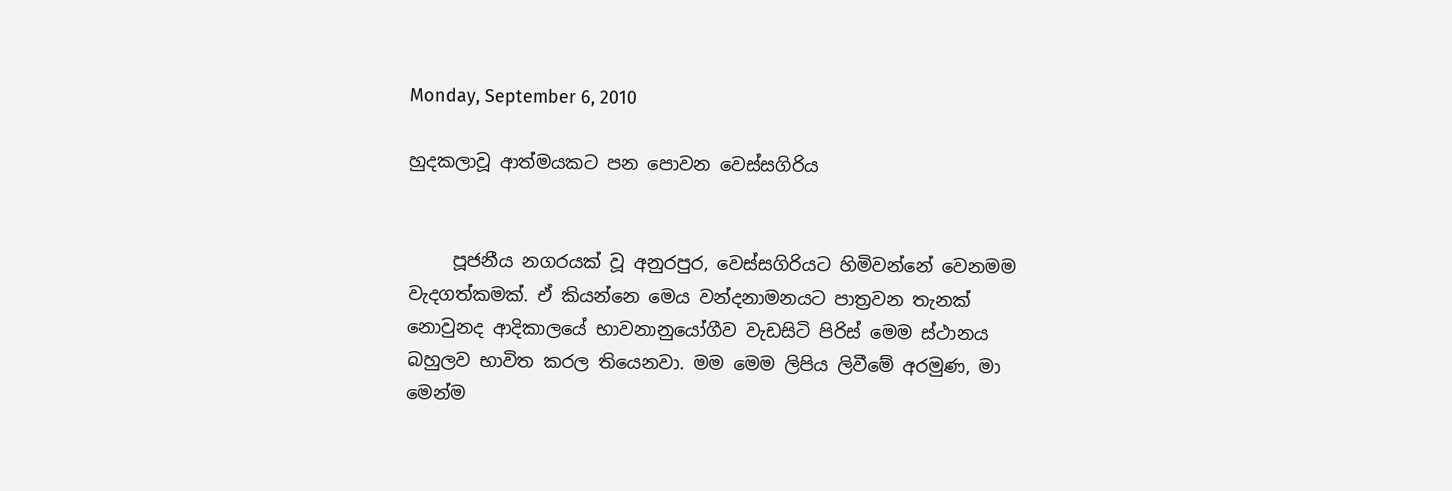Monday, September 6, 2010

හුදකලාවූ ආත්මයකට පන පොවන වෙස්සගිරිය


     පූජනීය නගරයක් වූ අනුරපුර, වෙස්සගිරියට හිමිවන්නේ වෙනමම වැදගත්කමක්. ඒ කියන්නෙ මෙය වන්දනාමනයට පාත්‍රවන තැනක් නොවුනද ආදිකාලයේ භාවනානුයෝගීව වැඩසිටි පිරිස් මෙම ස්ථානය බහුලව භාවිත කරල තියෙනවා. මම මෙම ලිපිය ලිවීමේ අරමුණ, මා මෙන්ම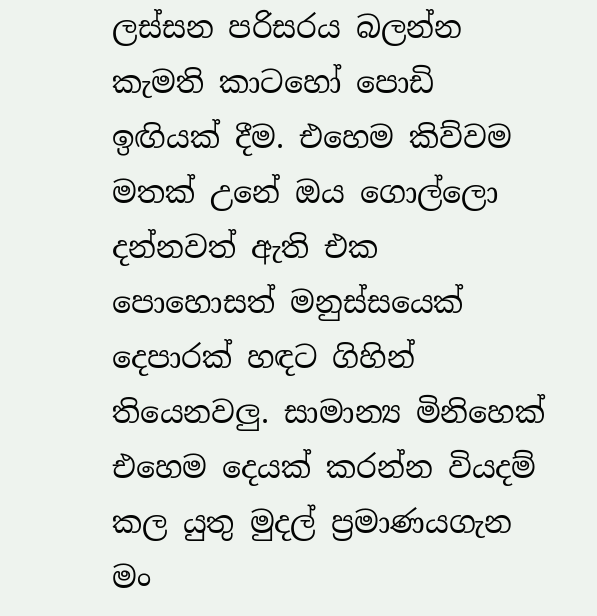ලස්සන පරිසරය බලන්න කැමති කාටහෝ පොඩි ඉඟියක් දීම. එහෙම කිව්වම මතක් උනේ ඔය ගොල්ලො දන්නවත් ඇති එක පොහොසත් මනුස්සයෙක් දෙපාරක් හඳට ගිහින් තියෙනවලු. සාමාන්‍ය මිනිහෙක් එහෙම දෙයක් කරන්න වියදම් කල යුතු මුදල් ප්‍රමාණයගැන මං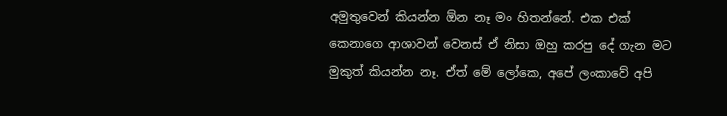අමුතුවෙන් කියන්න ඕන නෑ මං හිතන්නේ. එක එක් කෙනාගෙ ආශාවන් වෙනස් ඒ නිසා ඔහු කරපු දේ ගැන මට මුකුත් කියන්න නෑ. ඒත් මේ ලෝකෙ, අපේ ලංකාවේ අපි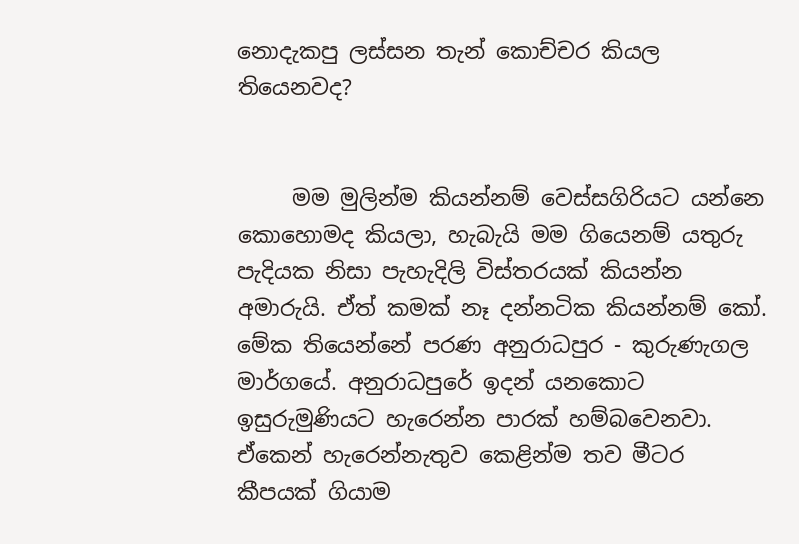නොදැකපු ලස්සන තැන් කොච්චර කියල තියෙනවද?


     මම මුලින්ම කියන්නම් වෙස්සගිරියට යන්නෙ කොහොමද කියලා, හැබැයි මම ගියෙනම් යතුරු පැදියක නිසා පැහැදිලි විස්තරයක් කියන්න අමාරුයි. ඒත් කමක් නෑ දන්නටික කියන්නම් කෝ. මේක තියෙන්නේ පරණ අනුරාධපුර - කුරුණැගල මාර්ගයේ. අනුරාධපුරේ ඉදන් යනකොට ඉසුරුමුණියට හැරෙන්න පාරක් හම්බවෙනවා. ඒකෙන් හැරෙන්නැතුව කෙළින්ම තව මීටර කීපයක් ගියාම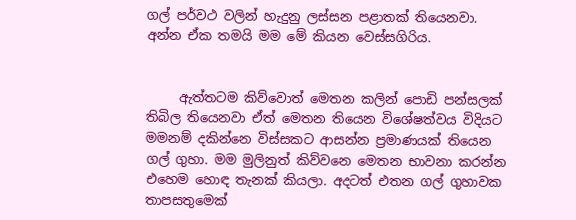ගල් පර්වථ වලින් හැදුනු ලස්සන පළාතක් තියෙනවා. අන්න ඒක තමයි මම මේ කියන වෙස්සගිරිය.


     ඇත්තටම කිව්වොත් මෙතන කලින් පොඩි පන්සලක් තිබිල තියෙනවා ඒත් මෙතන තියෙන විශේෂත්වය විදියට මමනම් දකින්නෙ විස්සකට ආසන්න ප්‍රමාණයක් තියෙන ගල් ගුහා. මම මුලිනුත් කිව්වනෙ මෙතන භාවනා කරන්න එහෙම හොඳ තැනක් කියලා. අදටත් එතන ගල් ගුහාවක තාපසතුමෙක්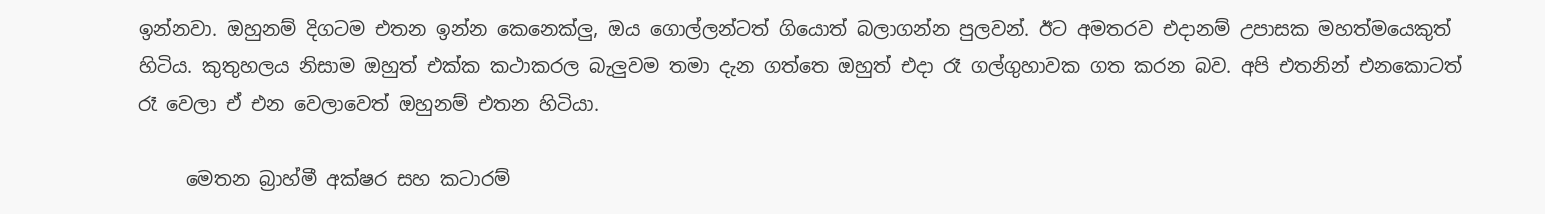ඉන්නවා. ඔහුනම් දිගටම එතන ඉන්න කෙනෙක්ලු, ඔය ගොල්ලන්ටත් ගියොත් බලාගන්න පුලවන්. ඊට අමතරව එදානම් උපාසක මහත්මයෙකුත් හිටිය. කුතුහලය නිසාම ඔහුත් එක්ක කථාකරල බැලුවම තමා දැන ගත්තෙ ඔහුත් එදා රෑ ගල්ගුහාවක ගත කරන බව. අපි එතනින් එනකොටත් රෑ වෙලා ඒ එන වෙලාවෙත් ඔහුනම් එතන හිටියා.

     මෙතන බ්‍රාහ්මී අක්ෂර සහ කටාරම්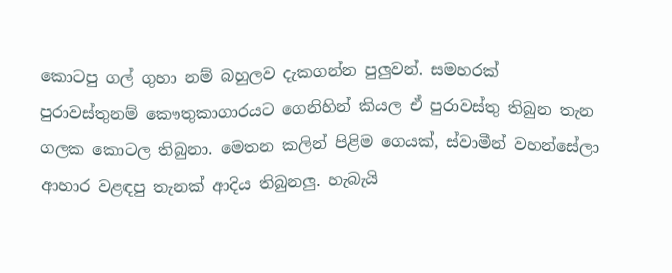කොටපු ගල් ගුහා නම් බහුලව දැකගන්න පුලුවන්. සමහරක් පුරාවස්තුනම් කෞතුකාගාරයට ගෙනිහින් කියල ඒ පුරාවස්තු තිබුන තැන ගලක කොටල තිබුනා. මෙතන කලින් පිළිම ගෙයක්, ස්වාමීන් වහන්සේලා ආහාර වළඳපු තැනක් ආදිය තිබුනලු. හැබැයි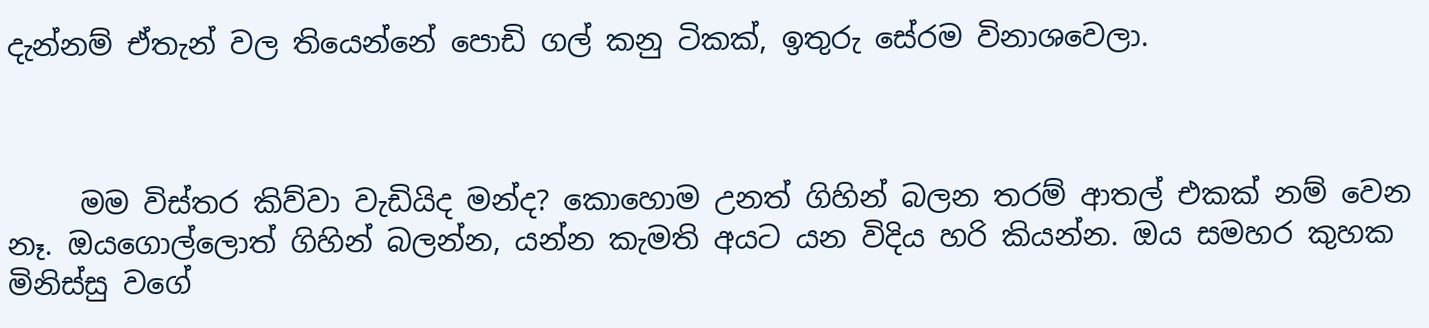දැන්නම් ඒතැන් වල තියෙන්නේ පොඩි ගල් කනු ටිකක්, ඉතුරු සේරම විනාශවෙලා.



     මම විස්තර කිව්වා වැඩියිද මන්ද? කොහොම උනත් ගිහින් බලන තරම් ආතල් එකක් නම් වෙන නෑ. ඔයගොල්ලොත් ගිහින් බලන්න, යන්න කැමති අයට යන විදිය හරි කියන්න. ඔය සමහර කුහක මිනිස්සු වගේ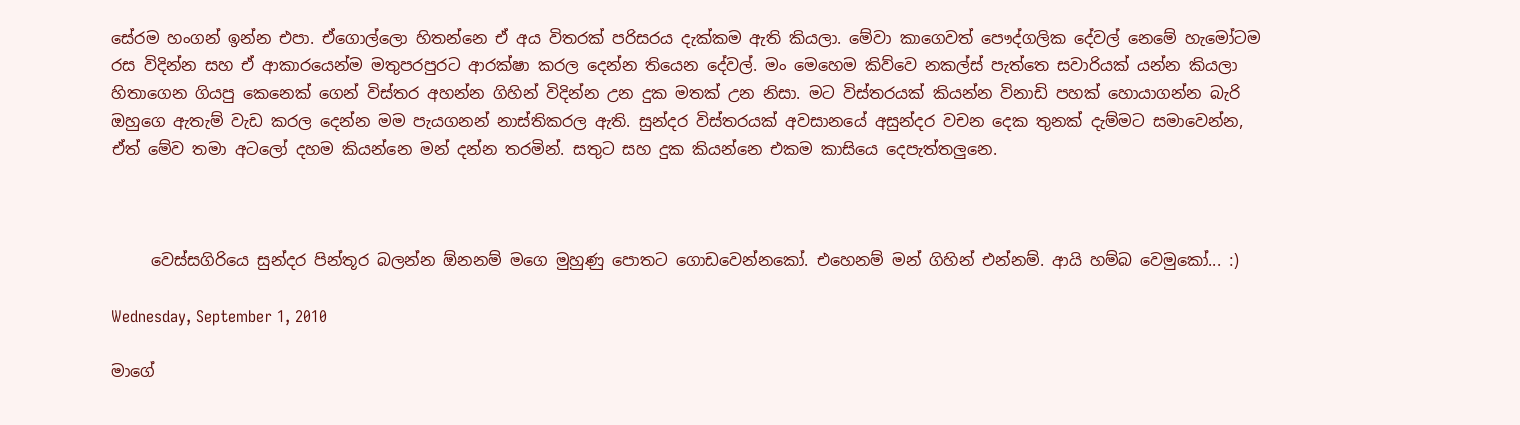සේරම හංගන් ඉන්න එපා. ඒගොල්ලො හිතන්නෙ ඒ අය විතරක් පරිසරය දැක්කම ඇති කියලා. මේවා කාගෙවත් පෞද්ගලික දේවල් නෙමේ හැමෝටම රස විදින්න සහ ඒ ආකාරයෙන්ම මතුපරපුරට ආරක්ෂා කරල දෙන්න තියෙන දේවල්. මං මෙහෙම කිව්වෙ නකල්ස් පැත්තෙ සවාරියක් යන්න කියලා හිතාගෙන ගියපු කෙනෙක් ගෙන් විස්තර අහන්න ගිහින් විදින්න උන දුක මතක් උන නිසා. මට විස්තරයක් කියන්න විනාඩි පහක් හොයාගන්න බැරි ඔහුගෙ ඇතැම් වැඩ කරල දෙන්න මම පැයගනන් නාස්තිකරල ඇති. සුන්දර විස්තරයක් අවසානයේ අසුන්දර වචන දෙක තුනක් දැම්මට සමාවෙන්න, ඒත් මේව තමා අටලෝ දහම කියන්නෙ මන් දන්න තරමින්. සතුට සහ දුක කියන්නෙ එකම කාසියෙ දෙපැත්තලුනෙ.



     වෙස්සගිරියෙ සුන්දර පින්තූර බලන්න ඕනනම් මගෙ මුහුණු පොතට ගොඩවෙන්නකෝ. එහෙනම් මන් ගිහින් එන්නම්. ආයි හම්බ වෙමුකෝ... :)

Wednesday, September 1, 2010

මාගේ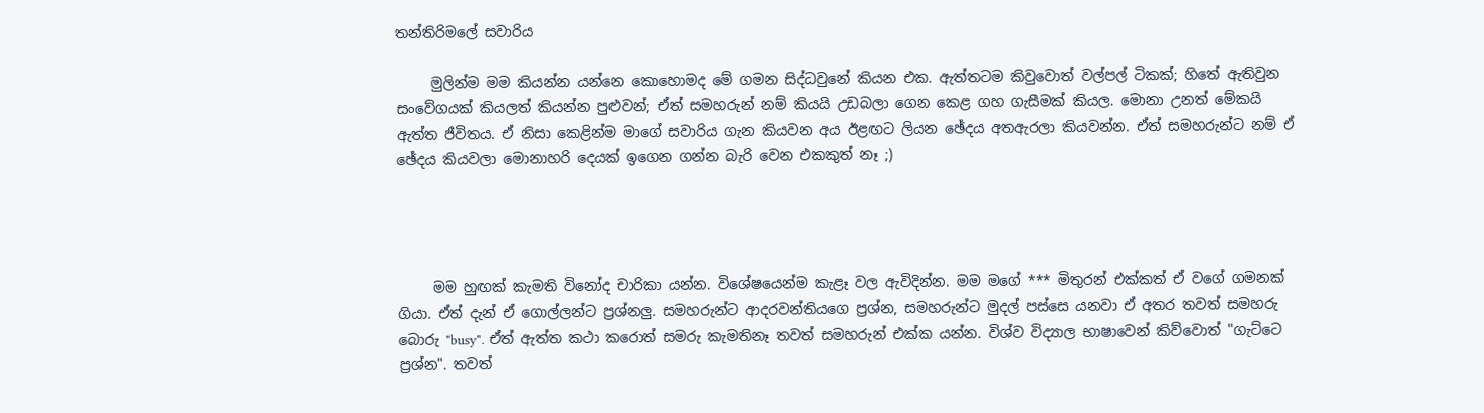තන්තිරිමලේ සවාරිය

     මුලින්ම මම කියන්න යන්නෙ කොහොමද මේ ගමන සිද්ධවුනේ කියන එක. ඇත්තටම කිවුවොත් වල්පල් ටිකක්; හිතේ ඇතිවුන සංවේගයක් කියලත් කියන්න පුළුවන්; ඒත් සමහරුන් නම් කියයි උඩබලා ගෙන කෙළ ගහ ගැසීමක් කියල. මොනා උනත් මේකයි ඇත්ත ජීවිතය. ඒ නිසා කෙළින්ම මාගේ සවාරිය ගැන කියවන අය ඊළඟට ලියන ඡේදය අතඇරලා කියවන්න. ඒත් සමහරුන්ට නම් ඒ ඡේදය කියවලා මොනාහරි දෙයක් ඉගෙන ගන්න බැරි වෙන එකකුත් නෑ ;)




     මම හුඟක් කැමති විනෝද චාරිකා යන්න. විශේෂයෙන්ම කැළෑ වල ඇවිදින්න. මම මගේ *** මිතුරන් එක්කත් ඒ වගේ ගමනක් ගියා. ඒත් දැන් ඒ ගොල්ලන්ට ප්‍රශ්නලු. සමහරුන්ට ආදරවන්තියගෙ ප්‍රශ්න, සමහරුන්ට මුදල් පස්සෙ යනවා ඒ අතර තවත් සමහරු බොරු "busy". ඒත් ඇත්ත කථා කරොත් සමරු කැමතිනෑ තවත් සමහරුන් එක්ක යන්න. විශ්ව විද්‍යාල භාෂාවෙන් කිව්වොත් "ගැට්ටෙ ප්‍රශ්න". තවත්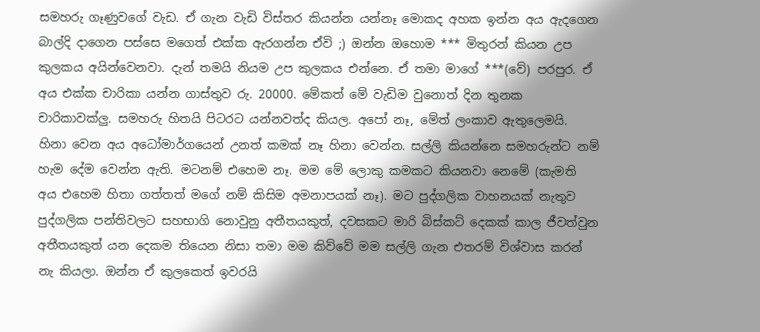සමහරු ගෑණුවගේ වැඩ. ඒ ගැන වැඩි විස්තර කියන්න යන්නෑ මොකද අහක ඉන්න අය ඇදගෙන බාල්දි දාගෙන පස්සෙ මගෙත් එක්ක ඇරගන්න ඒවි ;) ඔන්න ඔහොම *** මිතුරන් කියන උප කුලකය අයින්වෙනවා. දැන් තමයි නියම උප කුලකය එන්නෙ. ඒ තමා මාගේ ***(වේ) පරපුර. ඒ අය එක්ක චාරිකා යන්න ගාස්තුව රු. 20000. මේකත් මේ වැඩිම වුනොත් දින තුනක චාරිකාවක්ලු. සමහරු හිතයි පිටරට යන්නවත්ද කියල. අපෝ නෑ, මේත් ලංකාව ඇතුලෙමයි. හිනා වෙන අය අධෝමාර්ගයෙන් උනත් කමක් නෑ හිනා වෙන්න. සල්ලි කියන්නෙ සමහරුන්ට නම් හැම දේම වෙන්න ඇති. මටනම් එහෙම නෑ. මම මේ ලොකු කමකට කියනවා නෙමේ (කැමති අය එහෙම හිතා ගත්තත් මගේ නම් කිසිම අමනාපයක් නෑ). මට පුද්ගලික වාහනයක් නැතුව පුද්ගලික පන්තිවලට සහභාගි නොවුනු අතීතයකුත්, දවසකට මාරි බිස්කට් දෙකක් කාල ජීවත්වුන අතීතයකුත් යන දෙකම තියෙන නිසා තමා මම කිව්වේ මම සල්ලි ගැන එතරම් විශ්වාස කරන් නැ කියලා. ඔන්න ඒ කුලකෙත් ඉවරයි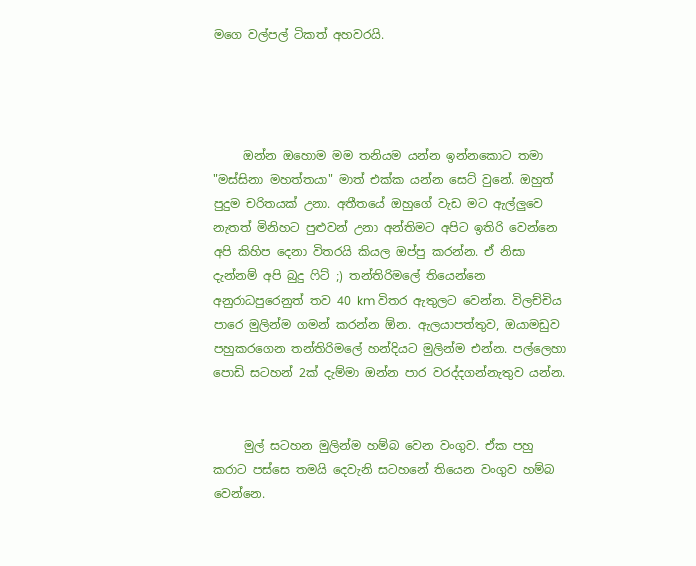මගෙ වල්පල් ටිකත් අහවරයි.




     ඔන්න ඔහොම මම තනියම යන්න ඉන්නකොට තමා "මස්සිනා මහත්තයා" මාත් එක්ක යන්න සෙට් වුනේ. ඔහුත් පුදුම චරිතයක් උනා. අතීතයේ ඔහුගේ වැඩ මට ඇල්ලුවෙ නැතත් මිනිහට පුළුවන් උනා අන්තිමට අපිට ඉතිරි වෙන්නෙ අපි කිහිප දෙනා විතරයි කියල ඔප්පු කරන්න. ඒ නිසා දැන්නම් අපි බුදු ෆිට් ;) තන්තිරිමලේ තියෙන්නෙ අනුරාධපුරෙනුත් තව 40 km විතර ඇතුලට වෙන්න. විලච්චිය පාරෙ මුලින්ම ගමන් කරන්න ඕන. ඇලයාපත්තුව, ඔයාමඩුව පහුකරගෙන තන්තිරිමලේ හන්දියට මුලින්ම එන්න. පල්ලෙහා පොඩි සටහන් 2ක් දැම්මා ඔන්න පාර වරද්දගන්නැතුව යන්න.


     මුල් සටහන මුලින්ම හම්බ වෙන වංගුව. ඒක පහු කරාට පස්සෙ තමයි දෙවැනි සටහනේ තියෙන වංගුව හම්බ වෙන්නෙ.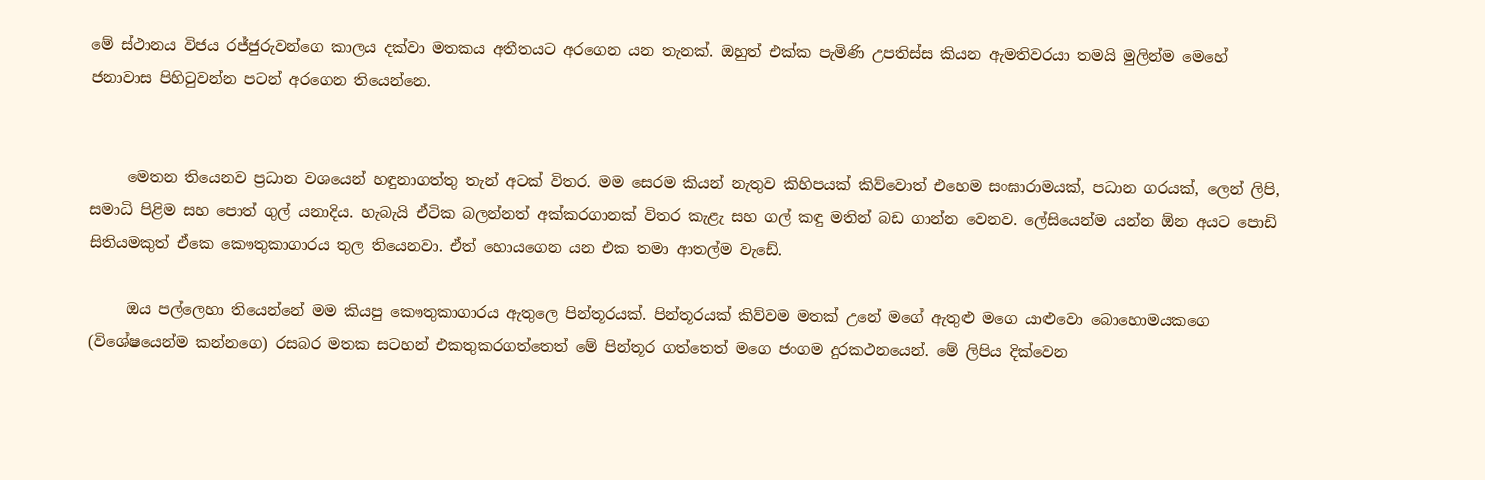මේ ස්ථානය විජය රජ්ජුරුවන්ගෙ කාලය දක්වා මතකය අතීතයට අරගෙන යන තැනක්. ඔහුත් එක්ක පැමිණි උපතිස්ස කියන ඇමතිවරයා තමයි මුලින්ම මෙහේ ජනාවාස පිහිටුවන්න පටන් අරගෙන තියෙන්නෙ.


     මෙතන තියෙනව ප්‍රධාන වශයෙන් හඳුනාගත්තු තැන් අටක් විතර. මම සෙරම කියන් නැතුව කිහිපයක් කිව්වොත් එහෙම සංඝාරාමයක්, පධාන ගරයක්, ලෙන් ලිපි, සමාධි පිළිම සහ පොත් ගුල් යනාදිය. හැබැයි ඒටික බලන්නත් අක්කරගානක් විතර කැළැ සහ ගල් කඳු මතින් බඩ ගාන්න වෙනව. ලේසියෙන්ම යන්න ඕන අයට පොඩි සිතියමකුත් ඒකෙ කෞතුකාගාරය තුල තියෙනවා. ඒත් හොයගෙන යන එක තමා ආතල්ම වැඩේ.

     ඔය පල්ලෙහා තියෙන්නේ මම කියපු කෞතුකාගාරය ඇතුලෙ පින්තූරයක්. පින්තූරයක් කිව්වම මතක් උනේ මගේ ඇතුළු මගෙ යාළුවො බොහොමයකගෙ (විශේෂයෙන්ම කන්නගෙ) රසබර මතක සටහන් එකතුකරගත්තෙත් මේ පින්තූර ගත්තෙත් මගෙ ජංගම දුරකථනයෙන්. මේ ලිපිය දික්වෙන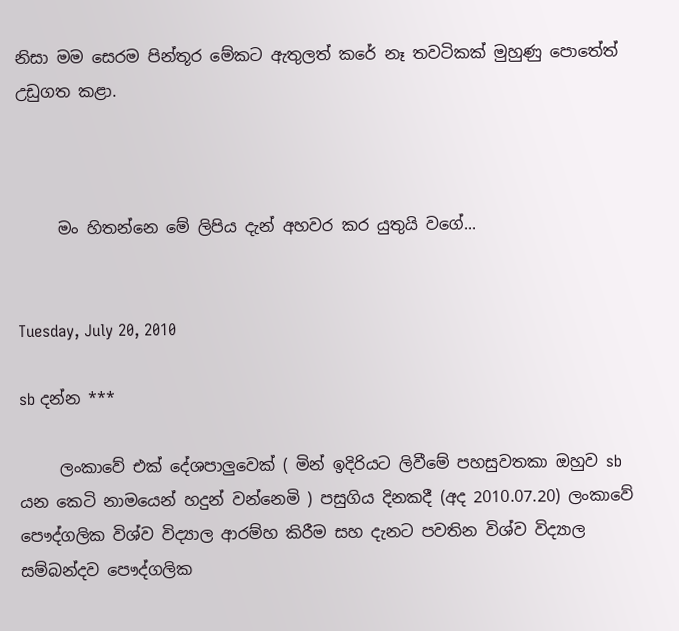නිසා මම සෙරම පින්තූර මේකට ඇතුලත් කරේ නෑ තවටිකක් මුහුණු පොතේත් උඩුගත කළා.



     මං හිතන්නෙ මේ ලිපිය දැන් අහවර කර යුතුයි වගේ...


Tuesday, July 20, 2010

sb දන්න ***

     ලංකාවේ එක් දේශපාලුවෙක් ( මින් ඉදිරියට ලිවීමේ පහසුවතකා ඔහුව sb යන කෙටි නාමයෙන් හදුන් වන්නෙමි ) පසුගිය දිනකදී (අද 2010.07.20) ලංකාවේ පෞද්ගලික විශ්ව විද්‍යාල ආරම්හ කිරීම සහ දැනට පවතින විශ්ව විද්‍යාල සම්බන්දව පෞද්ගලික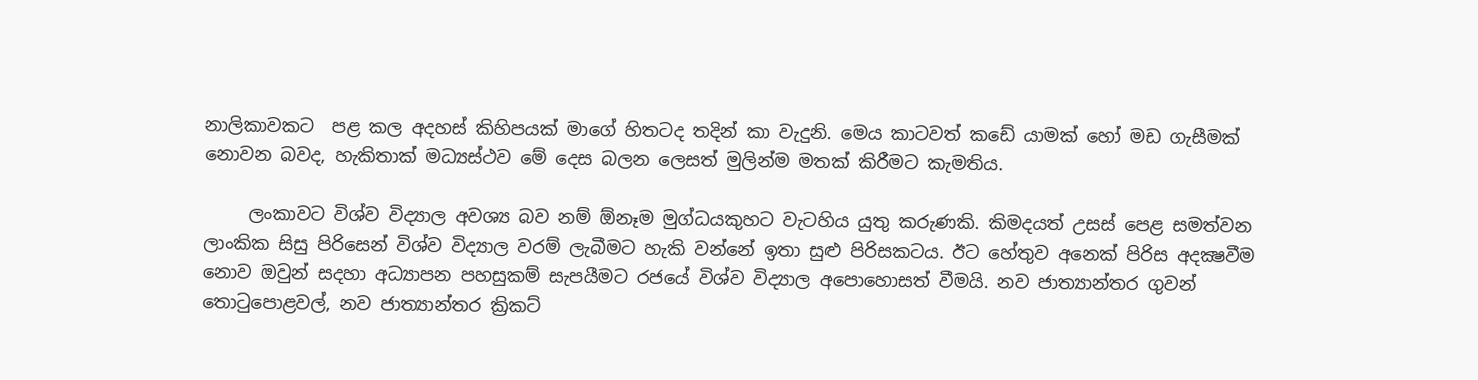නාලිකාවකට  පළ කල අදහස් කිහිපයක් මාගේ හිතටද තදින් කා වැදුනි. මෙය කාටවත් කඩේ යාමක් හෝ මඩ ගැසීමක් නොවන බවද, හැකිතාක් මධ්‍යස්ථව මේ දෙස බලන ලෙසත් මුලින්ම මතක් කිරීමට කැමතිය.

     ලංකාවට විශ්ව විද්‍යාල අවශ්‍ය බව නම් ඕනෑම මුග්ධයකුහට වැටහිය යුතු කරුණකි. කිමදයත් උසස් පෙළ සමත්වන ලාංකික සිසු පිරිසෙන් විශ්ව විද්‍යාල වරම් ලැබීමට හැකි වන්නේ ඉතා සුළු පිරිසකටය. ඊට හේතුව අනෙක් පිරිස අදක්‍ෂවීම නොව ඔවුන් සදහා අධ්‍යාපන පහසුකම් සැපයීමට රජයේ විශ්ව විද්‍යාල අපොහොසත් වීමයි. නව ජාත්‍යාන්තර ගුවන් තොටුපොළවල්, නව ජාත්‍යාන්තර ක්‍රිකට්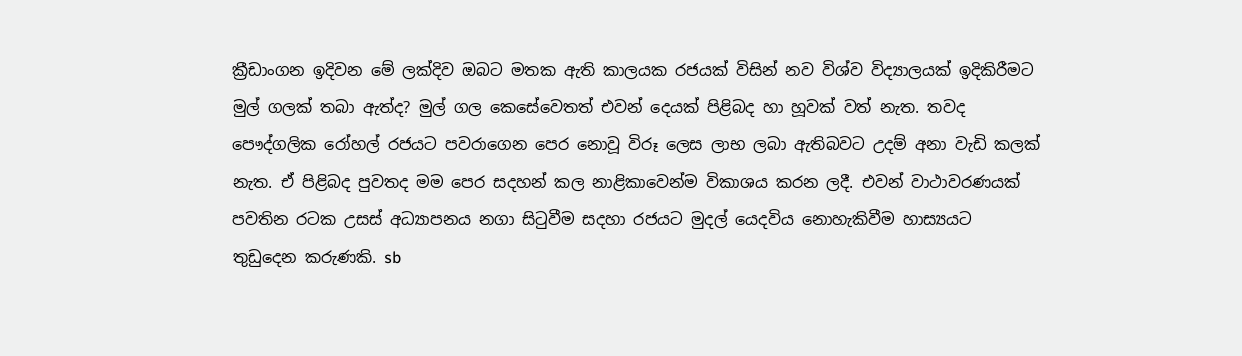ක්‍රීඩාංගන ඉදිවන මේ ලක්දිව ඔබට මතක ඇති කාලයක රජයක් විසින් නව විශ්ව විද්‍යාලයක් ඉදිකිරීමට මුල් ගලක් තබා ඇත්ද? මුල් ගල කෙසේවෙතත් එවන් දෙයක් පිළිබද හා හූවක් වත් නැත. තවද පෞද්ගලික රෝහල් රජයට පවරාගෙන පෙර නොවූ විරූ ලෙස ලාභ ලබා ඇතිබවට උදම් අනා වැඩි කලක් නැත. ඒ පිළිබද පුවතද මම පෙර සදහන් කල නාළිකාවෙන්ම විකාශය කරන ලදී. එවන් වාථාවරණයක් පවතින රටක උසස් අධ්‍යාපනය නගා සිටුවීම සදහා රජයට මුදල් යෙදවිය නොහැකිවීම හාස්‍යයට තුඩුදෙන කරුණකි. sb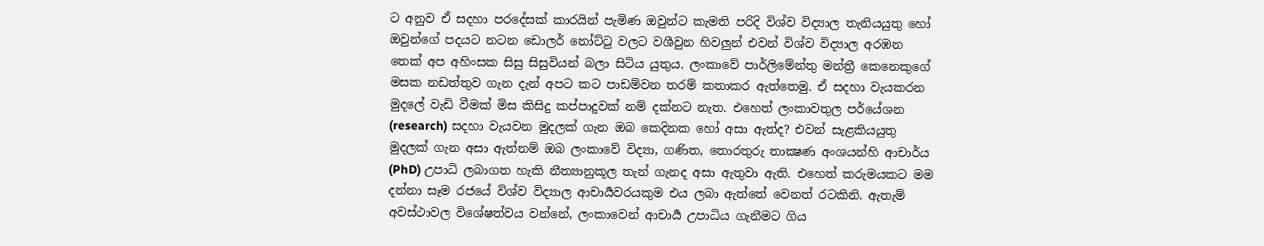ට අනුව ඒ සදහා පරදේසක් කාරයින් පැමිණ ඔවුන්ට කැමති පරිදි විශ්ව විද්‍යාල තැනියයුතු හෝ ඔවුන්ගේ පදයට නටන ඩොලර් නෝට්ටු වලට වශීවුන හිවලුන් එවන් විශ්ව විද්‍යාල අරඹන තෙක් අප අහිංසක සිසු සිසුවියන් බලා සිටිය යුතුය. ලංකාවේ පාර්ලිමේන්තු මන්ත්‍රී කෙනෙකුගේ මසක නඩත්තුව ගැන දැන් අපට කට පාඩම්වන තරම් කතාකර ඇත්තෙමු. ඒ සදහා වැයකරන මුදලේ වැඩි වීමක් මිස කිසිදු කප්පාදුවක් නම් දක්නට නැත. එහෙත් ලංකාවතුල පර්යේශන (research) සදහා වැයවන මුදලක් ගැන ඔබ කෙදිනක හෝ අසා ඇත්ද? එවන් සැළකියයුතු මුදලක් ගැන අසා ඇත්නම් ඔබ ලංකාවේ විද්‍යා, ගණිත, තොරතුරු තාක්‍ෂණ අංශයන්හි ආචාර්ය (PhD) උපාධි ලබාගත හැකි නීත්‍යානුකූල තැන් ගැනද අසා ඇතුවා ඇති. එහෙත් කරුමයකට මම දන්නා සෑම රජයේ විශ්ව විද්‍යාල ආචාර්‍යවරයකුම එය ලබා ඇත්තේ වෙනත් රටකිනි. ඇතැම් අවස්ථාවල විශේෂත්වය වන්නේ, ලංකාවෙන් ආචාර්‍ය උපාධිය ගැනීමට ගිය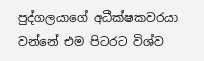පුද්ගලයාගේ අධීක්ෂකවරයා වන්නේ එම පිටරට විශ්ව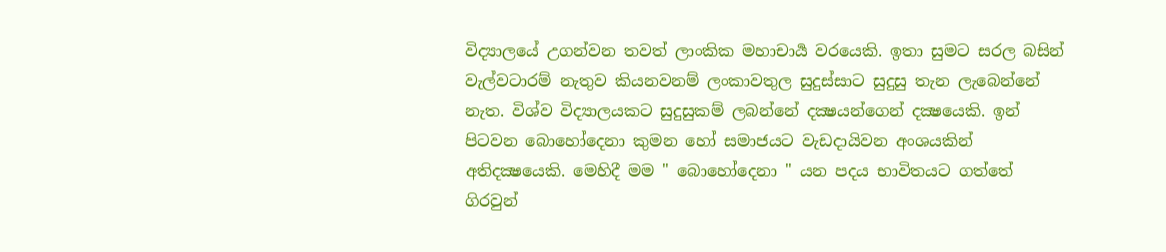විද්‍යාලයේ උගන්වන තවත් ලාංකික මහාචාර්‍ය වරයෙකි. ඉතා සුමට සරල බසින් වැල්වටාරම් නැතුව කියනවනම් ලංකාවතුල සුදුස්සාට සුදුසු තැන ලැබෙන්නේ නැත. විශ්ව විද්‍යාලයකට සුදුසුකම් ලබන්නේ දක්‍ෂයන්ගෙන් දක්‍ෂයෙකි. ඉන් පිටවන බොහෝදෙනා කුමන හෝ සමාජයට වැඩදායිවන අංශයකින් අතිදක්‍ෂයෙකි. මෙහිදී මම " බොහෝදෙනා " යන පදය භාවිතයට ගත්තේ ගිරවුන්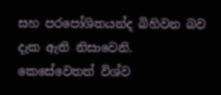සහ පරපෝශිතයන්ද බිහිවන බව දැක ඇති නිසාවෙනි. කෙසේවෙතත් විශ්ව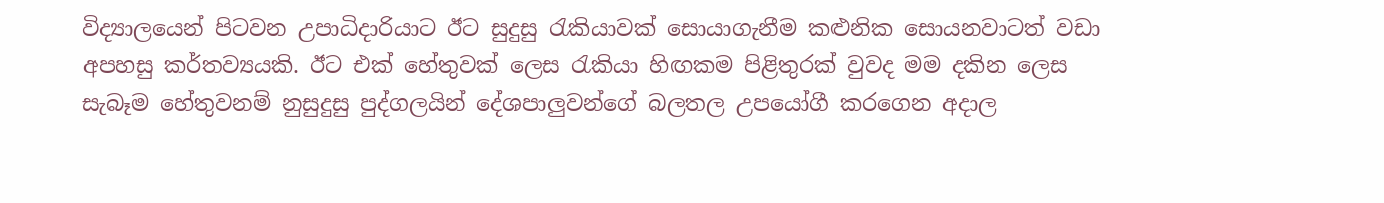විද්‍යාලයෙන් පිටවන උපාධිදාරියාට ඊට සුදුසු රැකියාවක් සොයාගැනීම කළුනික සොයනවාටත් වඩා අපහසු කර්තව්‍යයකි. ඊට එක් හේතුවක් ලෙස රැකියා හිඟකම පිළිතුරක් වුවද මම දකින ලෙස සැබෑම හේතුවනම් නුසුදුසු පුද්ගලයින් දේශපාලුවන්ගේ බලතල උපයෝගී කරගෙන අදාල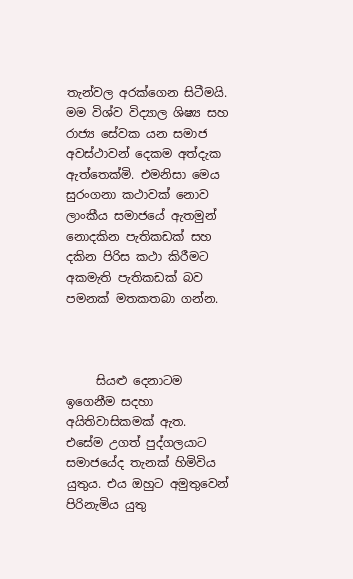තැන්වල අරක්ගෙන සිටීමයි. මම විශ්ව විද්‍යාල ශිෂ්‍ය සහ රාජ්‍ය සේවක යන සමාජ අවස්ථාවන් දෙකම අත්දැක ඇත්තෙක්මි. එමනිසා මෙය සුරංගනා කථාවක් නොව ලාංකීය සමාජයේ ඇතමුන් නොදකින පැතිකඩක් සහ දකින පිරිස කථා කිරීමට අකමැති පැතිකඩක් බව පමනක් මතකතබා ගන්න.



     සියළු දෙනාටම ඉගෙනීම සදහා අයිතිවාසිකමක් ඇත. එසේම උගත් පුද්ගලයාට සමාජයේද තැනක් හිමිවිය යුතුය. එය ඔහුට අමුතුවෙන් පිරිනැමිය යුතු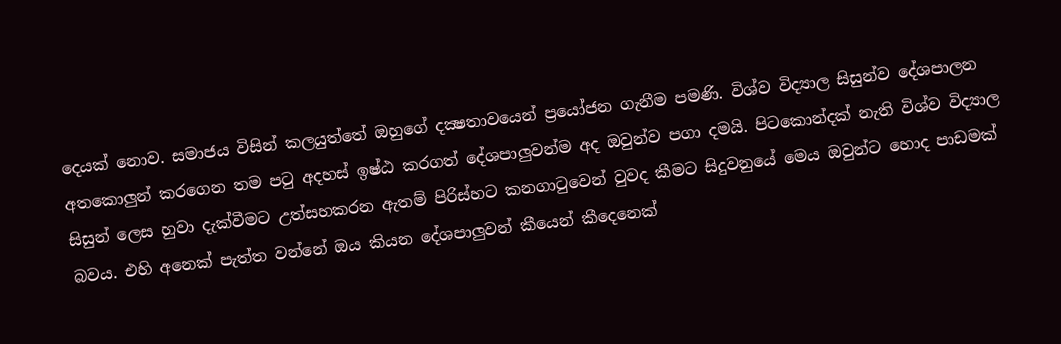දෙයක් නොව. සමාජය විසින් කලයුත්තේ ඔහුගේ දක්‍ෂතාවයෙන් ප්‍රයෝජන ගැනීම පමණි. විශ්ව විද්‍යාල සිසුන්ව දේශපාලන අතකොලුන් කරගෙන තම පටු අදහස් ඉෂ්ඨ කරගත් දේශපාලුවන්ම අද ඔවුන්ව පගා දමයි. පිටකොන්දක් නැති විශ්ව විද්‍යාල සිසුන් ලෙස හුවා දැක්වීමට උත්සහකරන ඇතම් පිරිස්හට කනගාටුවෙන් වුවද කීමට සිදුවනුයේ මෙය ඔවුන්ට හොද පාඩමක් බවය. එහි අනෙක් පැත්ත වන්නේ ඔය කියන දේශපාලුවන් කීයෙන් කීදෙනෙක්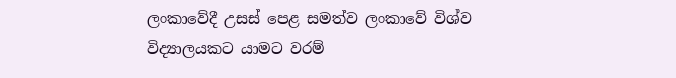ලංකාවේදී උසස් පෙළ සමත්ව ලංකාවේ විශ්ව විද්‍යාලයකට යාමට වරම්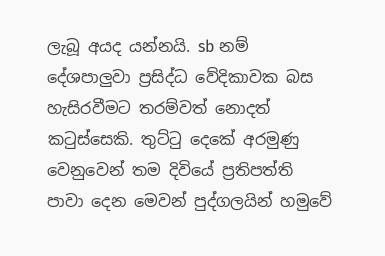ලැබූ අයද යන්නයි. sb නම් දේශපාලුවා ප්‍රසිද්ධ වේදිකාවක බස හැසිරවීමට තරම්වත් නොදත් කටුස්සෙකි. තුට්ටු දෙකේ අරමුණු වෙනුවෙන් තම දිවියේ ප්‍රතිපත්ති පාවා දෙන මෙවන් පුද්ගලයින් හමුවේ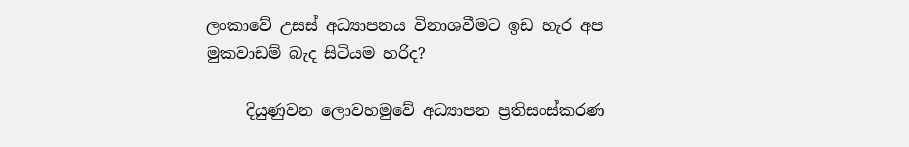ලංකාවේ උසස් අධ්‍යාපනය විනාශවීමට ඉඩ හැර අප මුකවාඩම් බැද සිටියම හරිද?

     දියුණුවන ලොවහමුවේ අධ්‍යාපන ප්‍රතිසංස්කරණ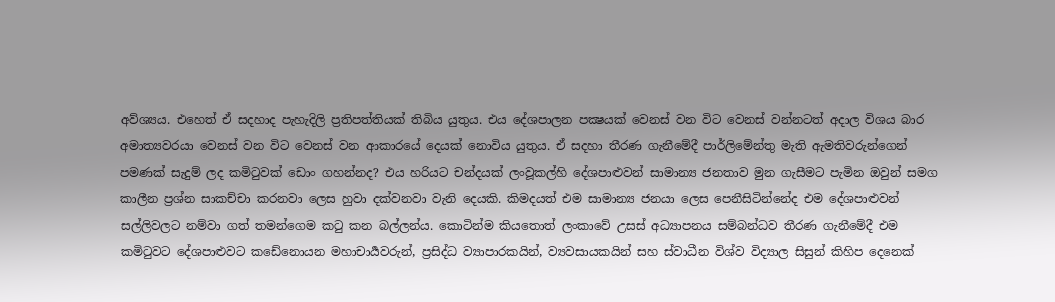අව්ශ්‍යය. එහෙත් ඒ සදහාද පැහැදිලි ප්‍රතිපත්තියක් තිබිය යුතුය. එය දේශපාලන පක්‍ෂයක් වෙනස් වන විට වෙනස් වන්නටත් අදාල විශය බාර අමාත්‍යවරයා වෙනස් වන විට වෙනස් වන ආකාරයේ දෙයක් නොවිය යුතුය. ඒ සදහා තීරණ ගැනීමේදී පාර්ලිමේන්තු මැති ඇමතිවරුන්ගෙන් පමණක් සැදුම් ලද කමිටුවක් ඩොං ගහන්නද? එය හරියට චන්දයක් ලංවූකල්හි දේශපාළුවන් සාමාන්‍ය ජනතාව මුන ගැසීමට පැමින ඔවුන් සමග කාලීන ප්‍රශ්න සාකච්චා කරනවා ලෙස හුවා දක්වනවා වැනි දෙයකි. කිමදයත් එම සාමාන්‍ය ජනයා ලෙස පෙනීසිටින්නේද එම දේශපාළුවන් සල්ලිවලට නම්වා ගත් තමන්ගෙම කටු කන බල්ලන්ය. කොටින්ම කියතොත් ලංකාවේ උසස් අධ්‍යාපනය සම්බන්ධව තීරණ ගැනීමේදී එම කමිටුවට දේශපාළුවට කඩේනොයන මහාචාර්‍යවරුන්, ප්‍රසිද්ධ ව්‍යාපාරකයින්, ව්‍යවසායකයින් සහ ස්වාධීන විශ්ව විද්‍යාල සිසුන් කිහිප දෙනෙක්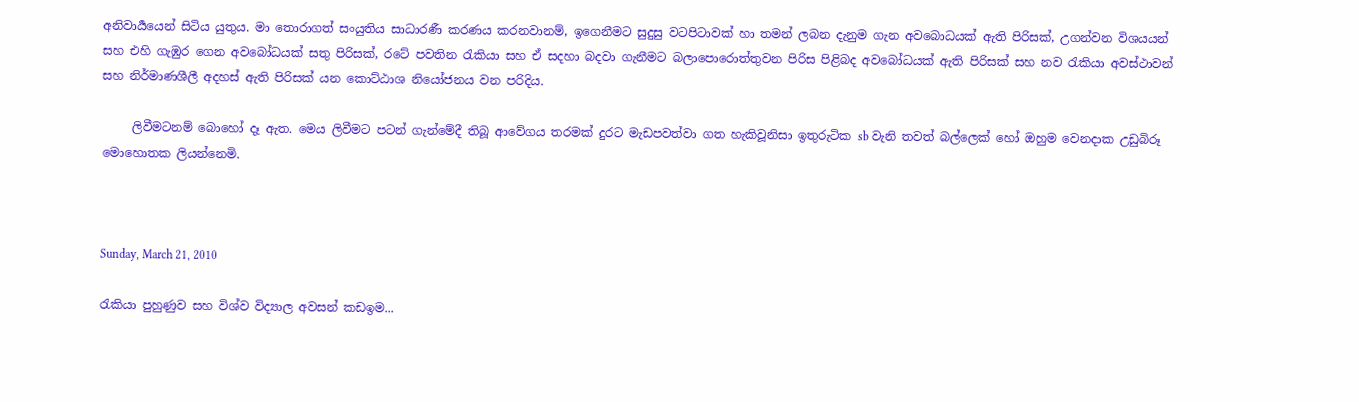අනිවාර්‍යයෙන් සිටිය යුතුය. මා තොරාගත් සංයුතිය සාධාරණී කරණය කරනවානම්, ඉගෙනීමට සුදුසු වටපිටාවක් හා තමන් ලබන දැනුම ගැන අවබොධයක් ඇති පිරිසක්, උගන්වන විශයයන් සහ එහි ගැඹුර ගෙන අවබෝධයක් සතු පිරිසක්, රටේ පවතින රැකියා සහ ඒ සදහා බදවා ගැනීමට බලාපොරොත්තුවන පිරිස පිළිබද අවබෝධයක් ඇති පිරිසක් සහ නව රැකියා අවස්ථාවන් සහ නිර්මාණශීලී අදහස් ඇති පිරිසක් යන කොට්ඨාශ නියෝජනය වන පරිදිය.

     ලිවීමටනම් බොහෝ දෑ ඇත. මෙය ලිවීමට පටන් ගැන්මේදී තිබූ ආවේගය තරමක් දුරට මැඩපවත්වා ගත හැකිවූනිසා ඉතුරුටික sb වැනි තවත් බල්ලෙක් හෝ ඔහුම වෙනදාක උඩුබිරූ මොහොතක ලියන්නෙමි.



Sunday, March 21, 2010

රැකියා පුහුණුව සහ විශ්ව විද්‍යාල අවසන් කඩඉම...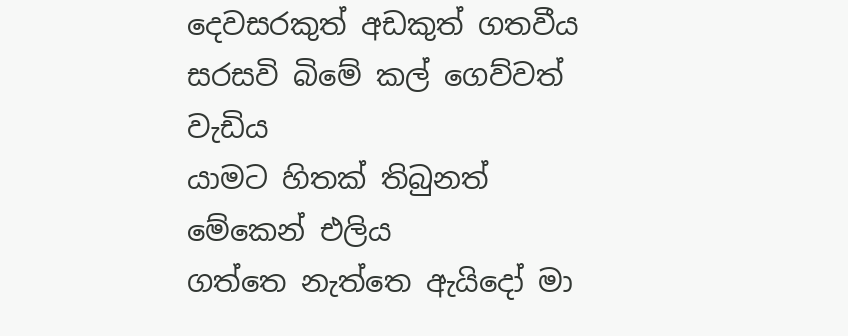දෙවසරකුත් අඩකුත් ගතවීය
සරසවි බිමේ කල් ගෙව්වත් වැඩිය
යාමට හිතක් තිබුනත් මේකෙන් එලිය
ගත්තෙ නැත්තෙ ඇයිදෝ මා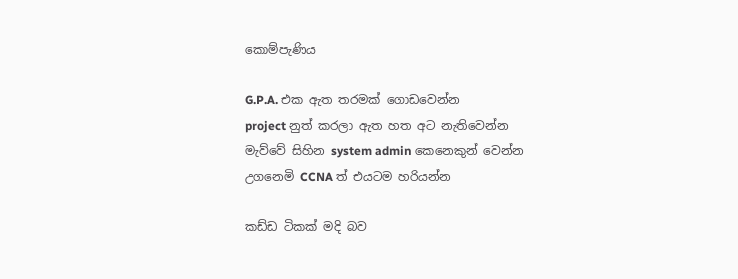කොම්පැණිය

G.P.A. එක ඇත තරමක් ගොඩවෙන්න
project නුත් කරලා ඇත හත අට නැතිවෙන්න
මැව්වේ සිහින system admin කෙනෙකුන් වෙන්න
උගනෙමි CCNA ත් එයටම හරියන්න

කඩ්ඩ ටිකක් මදි බව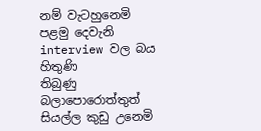නම් වැටහුනෙමි
පළමු දෙවැනි interview වල බය හිතුණි
තිබුණු බලාපොරොත්තුත් සියල්ල කුඩු උනෙමි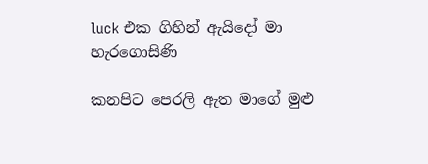luck එක ගිහින් ඇයිදෝ මා හැරගොසිණි

කනපිට පෙරලි ඇත මාගේ මුළු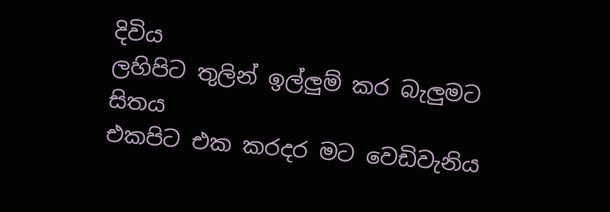දිවිය
ලහිපිට තුලින් ඉල්ලුම් කර බැලුමට සිතය
එකපිට එක කරදර මට වෙඩිවැනිය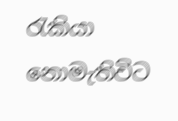රැකියා නොමැතිවිට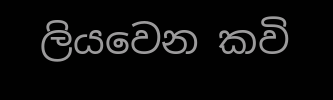ලියවෙන කවි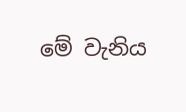මේ වැනිය